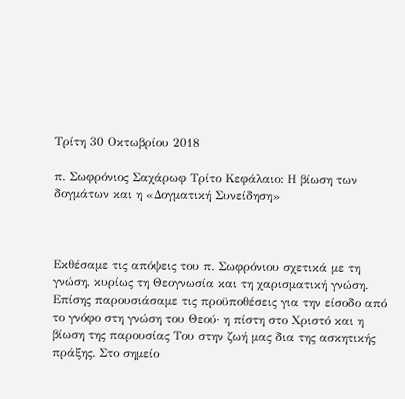Τρίτη 30 Οκτωβρίου 2018

π. Σωφρόνιος Σαχάρωφ Τρίτο Κεφάλαιο: Η βίωση των δογμάτων και η «Δογματική Συνείδηση»



Εκθέσαμε τις απόψεις του π. Σωφρόνιου σχετικά με τη γνώση, κυρίως τη Θεογνωσία και τη χαρισματική γνώση. Επίσης παρουσιάσαμε τις προϋποθέσεις για την είσοδο από το γνόφο στη γνώση του Θεού· η πίστη στο Χριστό και η βίωση της παρουσίας Του στην ζωή μας δια της ασκητικής πράξης. Στο σημείο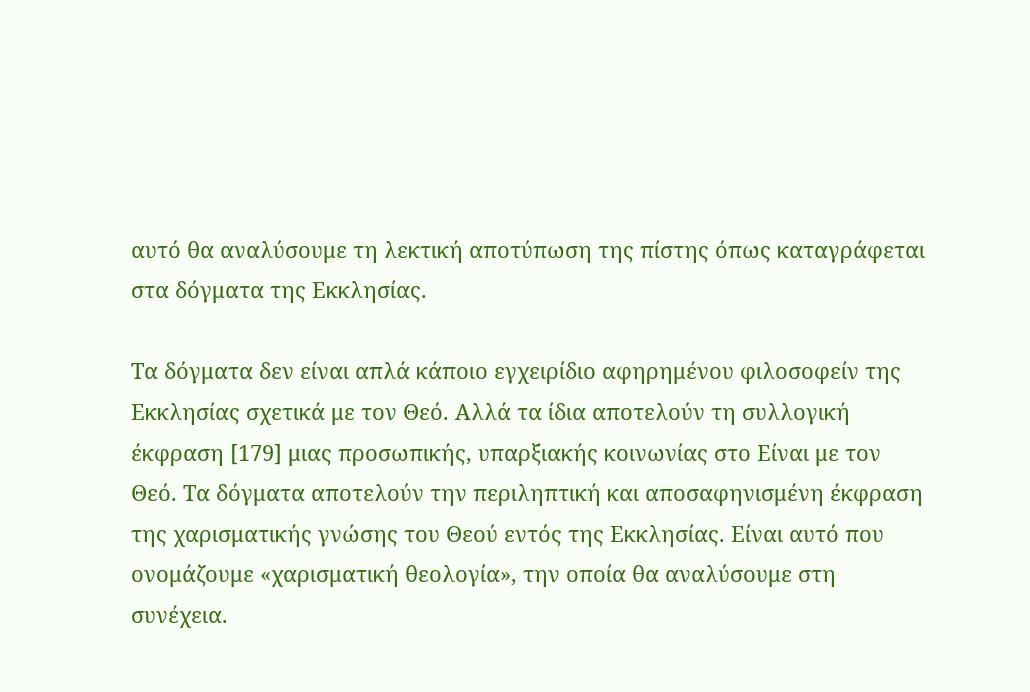αυτό θα αναλύσουμε τη λεκτική αποτύπωση της πίστης όπως καταγράφεται στα δόγματα της Εκκλησίας.

Τα δόγματα δεν είναι απλά κάποιο εγχειρίδιο αφηρημένου φιλοσοφείν της Εκκλησίας σχετικά με τον Θεό. Αλλά τα ίδια αποτελούν τη συλλογική έκφραση [179] μιας προσωπικής, υπαρξιακής κοινωνίας στο Είναι με τον Θεό. Τα δόγματα αποτελούν την περιληπτική και αποσαφηνισμένη έκφραση της χαρισματικής γνώσης του Θεού εντός της Εκκλησίας. Είναι αυτό που ονομάζουμε «χαρισματική θεολογία», την οποία θα αναλύσουμε στη συνέχεια.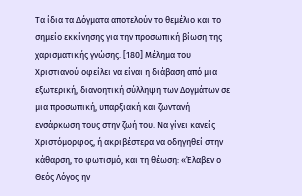Τα ίδια τα Δόγματα αποτελούν το θεμέλιο και το σημείο εκκίνησης για την προσωπική βίωση της χαρισματικής γνώσης. [180] Μέλημα του Χριστιανού οφείλει να είναι η διάβαση από μια εξωτερική, διανοητική σύλληψη των Δογμάτων σε μια προσωπική, υπαρξιακή και ζωντανή ενσάρκωση τους στην ζωή του. Να γίνει κανείς Χριστόμορφος, ή ακριβέστερα να οδηγηθεί στην κάθαρση, το φωτισμό, και τη θέωση: «Έλαβεν ο Θεός Λόγος ην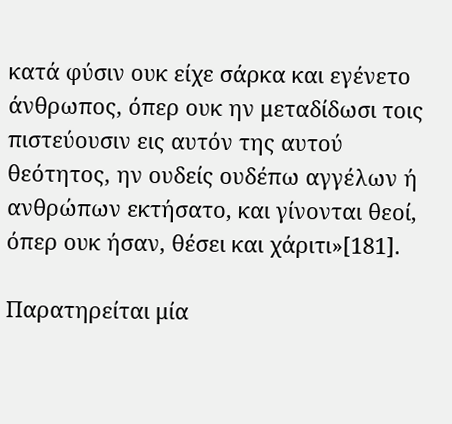κατά φύσιν ουκ είχε σάρκα και εγένετο άνθρωπος, όπερ ουκ ην μεταδίδωσι τοις πιστεύουσιν εις αυτόν της αυτού θεότητος, ην ουδείς ουδέπω αγγέλων ή ανθρώπων εκτήσατο, και γίνονται θεοί, όπερ ουκ ήσαν, θέσει και χάριτι»[181].

Παρατηρείται μία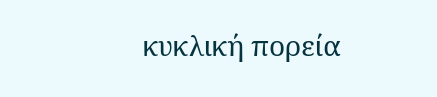κυκλική πορεία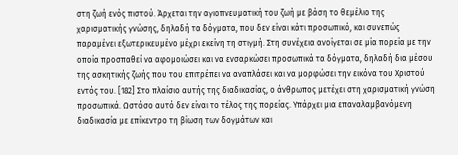στη ζωή ενός πιστού. Άρχεται την αγιοπνευματική του ζωή με βάση το θεμέλιο της χαρισματικής γνώσης, δηλαδή τα δόγματα, που δεν είναι κάτι προσωπικό, και συνεπώς παραμένει εξωτερικευμένο μέχρι εκείνη τη στιγμή. Στη συνέχεια ανοίγεται σε μία πορεία με την οποία προσπαθεί να αφομοιώσει και να ενσαρκώσει προσωπικά τα δόγματα, δηλαδή δια μέσου της ασκητικής ζωής που του επιτρέπει να αναπλάσει και να μορφώσει την εικόνα του Χριστού εντός του. [182] Στο πλαίσιο αυτής της διαδικασίας, ο άνθρωπος μετέχει στη χαρισματική γνώση προσωπικά. Ωστόσο αυτό δεν είναι το τέλος της πορείας. Υπάρχει μια επαναλαμβανόμενη διαδικασία με επίκεντρο τη βίωση των δογμάτων και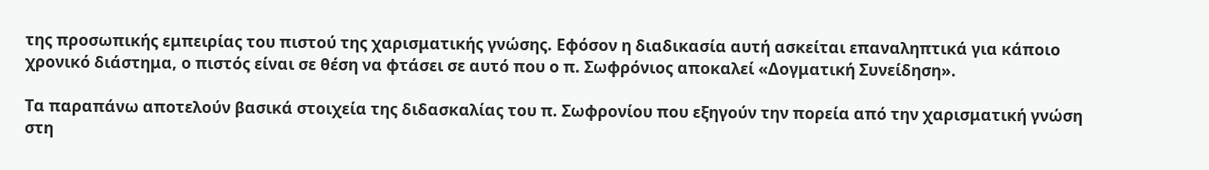της προσωπικής εμπειρίας του πιστού της χαρισματικής γνώσης. Εφόσον η διαδικασία αυτή ασκείται επαναληπτικά για κάποιο χρονικό διάστημα, ο πιστός είναι σε θέση να φτάσει σε αυτό που ο π. Σωφρόνιος αποκαλεί «Δογματική Συνείδηση».

Τα παραπάνω αποτελούν βασικά στοιχεία της διδασκαλίας του π. Σωφρονίου που εξηγούν την πορεία από την χαρισματική γνώση στη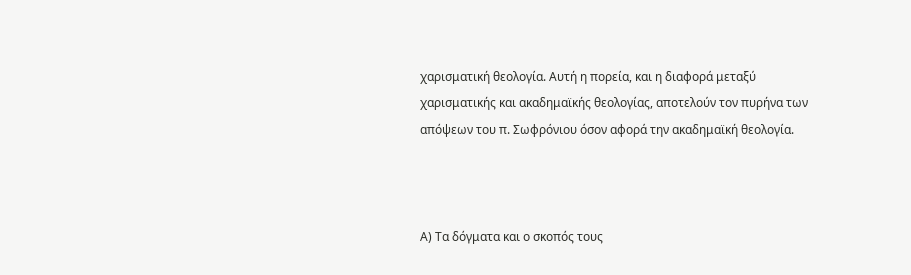χαρισματική θεολογία. Αυτή η πορεία, και η διαφορά μεταξύ χαρισματικής και ακαδημαϊκής θεολογίας, αποτελούν τον πυρήνα των απόψεων του π. Σωφρόνιου όσον αφορά την ακαδημαϊκή θεολογία.



Α) Τα δόγματα και ο σκοπός τους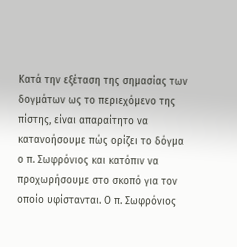Κατά την εξέταση της σημασίας των δογμάτων ως το περιεχόμενο της πίστης, είναι απαραίτητο να κατανοήσουμε πώς ορίζει το δόγμα ο π. Σωφρόνιος και κατόπιν να προχωρήσουμε στο σκοπό για τον οποίο υφίστανται. Ο π. Σωφρόνιος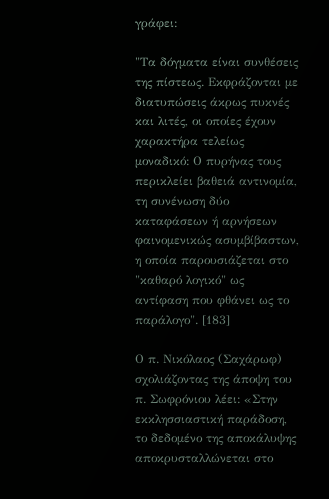γράφει:

"Τα δόγματα είναι συνθέσεις της πίστεως. Εκφράζονται με διατυπώσεις άκρως πυκνές και λιτές, οι οποίες έχουν χαρακτήρα τελείως μοναδικό: Ο πυρήνας τους περικλείει βαθειά αντινομία, τη συνένωση δύο καταφάσεων ή αρνήσεων φαινομενικώς ασυμβίβαστων, η οποία παρουσιάζεται στο "καθαρό λογικό" ως αντίφαση που φθάνει ως το παράλογο". [183]

Ο π. Νικόλαος (Σαχάρωφ) σχολιάζοντας της άποψη του π. Σωφρόνιου λέει: «Στην εκκλησσιαστική παράδοση, το δεδομένο της αποκάλυψης αποκρυσταλλώνεται στο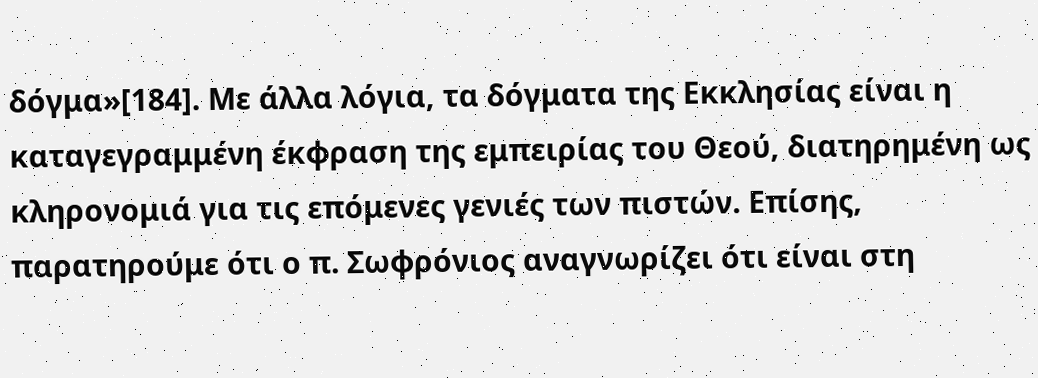δόγμα»[184]. Με άλλα λόγια, τα δόγματα της Εκκλησίας είναι η καταγεγραμμένη έκφραση της εμπειρίας του Θεού, διατηρημένη ως κληρονομιά για τις επόμενες γενιές των πιστών. Επίσης, παρατηρούμε ότι ο π. Σωφρόνιος αναγνωρίζει ότι είναι στη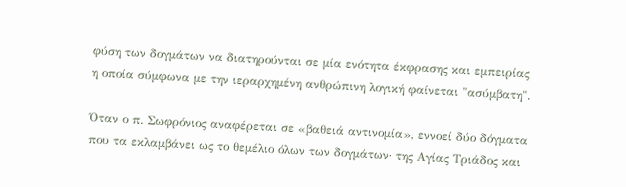φύση των δογμάτων να διατηρούνται σε μία ενότητα έκφρασης και εμπειρίας η οποία σύμφωνα με την ιεραρχημένη ανθρώπινη λογική φαίνεται "ασύμβατη".

Όταν ο π. Σωφρόνιος αναφέρεται σε «βαθειά αντινομία», εννοεί δύο δόγματα που τα εκλαμβάνει ως το θεμέλιο όλων των δογμάτων· της Αγίας Τριάδος και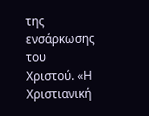της ενσάρκωσης του Χριστού. «Η Χριστιανική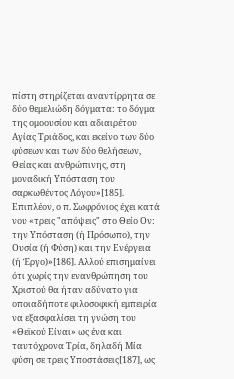πίστη στηρίζεται αναντίρρητα σε δύο θεμελιώδη δόγματα: το δόγμα της ομοουσίου και αδιαιρέτου Αγίας Τριάδος, και εκείνο των δύο φύσεων και των δύο θελήσεων, Θείας και ανθρώπινης, στη μοναδική Υπόσταση του σαρκωθέντος Λόγου»[185]. Επιπλέον, ο π. Σωφρόνιος έχει κατά νου «τρεις "απόψεις" στο Θείο Ον: την Υπόσταση (ή Πρόσωπο), την Ουσία (ή Φύση) και την Ενέργεια (ή Έργο)»[186]. Αλλού επισημαίνει ότι χωρίς την ενανθρώπηση του Χριστού θα ήταν αδύνατο για οποιαδήποτε φιλοσοφική εμπειρία να εξασφαλίσει τη γνώση του «Θεϊκού Είναι» ως ένα και ταυτόχρονα Τρία, δηλαδή Μία φύση σε τρεις Υποστάσεις[187], ως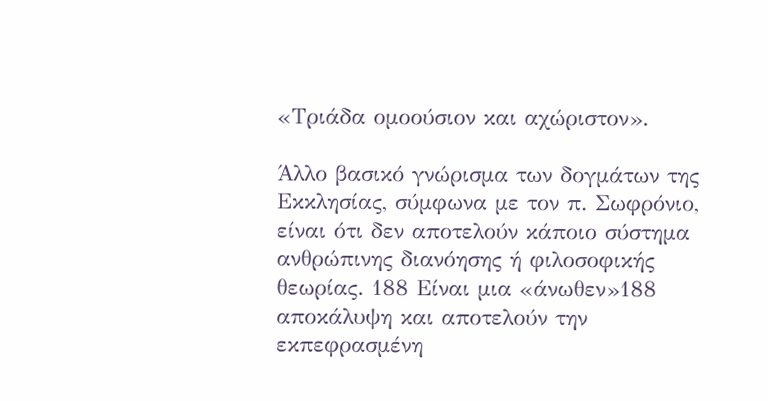«Τριάδα ομοούσιον και αχώριστον».

Άλλο βασικό γνώρισμα των δογμάτων της Εκκλησίας, σύμφωνα με τον π. Σωφρόνιο, είναι ότι δεν αποτελούν κάποιο σύστημα ανθρώπινης διανόησης ή φιλοσοφικής θεωρίας. 188 Είναι μια «άνωθεν»188 αποκάλυψη και αποτελούν την εκπεφρασμένη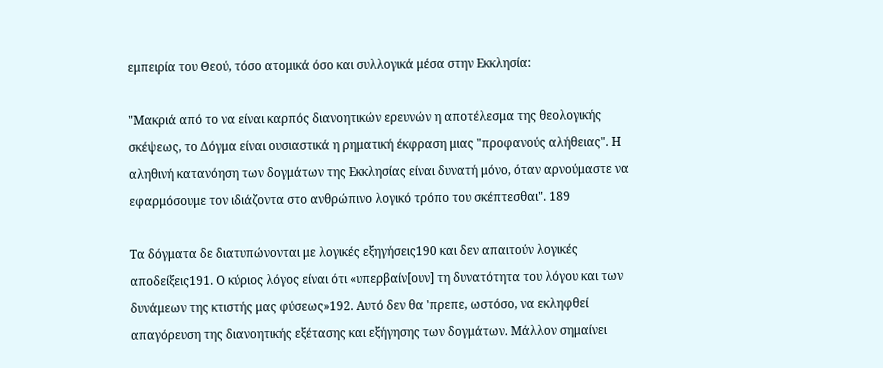εμπειρία του Θεού, τόσο ατομικά όσο και συλλογικά μέσα στην Εκκλησία:

"Μακριά από το να είναι καρπός διανοητικών ερευνών η αποτέλεσμα της θεολογικής σκέψεως, το Δόγμα είναι ουσιαστικά η ρηματική έκφραση μιας "προφανούς αλήθειας". Η αληθινή κατανόηση των δογμάτων της Εκκλησίας είναι δυνατή μόνο, όταν αρνούμαστε να εφαρμόσουμε τον ιδιάζοντα στο ανθρώπινο λογικό τρόπο του σκέπτεσθαι". 189

Τα δόγματα δε διατυπώνονται με λογικές εξηγήσεις190 και δεν απαιτούν λογικές αποδείξεις191. Ο κύριος λόγος είναι ότι «υπερβαίν[ουν] τη δυνατότητα του λόγου και των δυνάμεων της κτιστής μας φύσεως»192. Αυτό δεν θα 'πρεπε, ωστόσο, να εκληφθεί απαγόρευση της διανοητικής εξέτασης και εξήγησης των δογμάτων. Μάλλον σημαίνει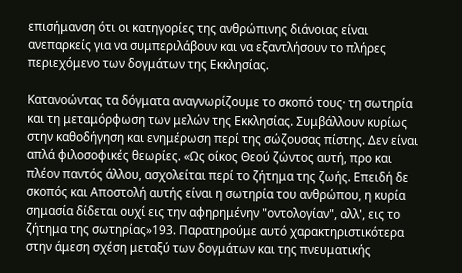επισήμανση ότι οι κατηγορίες της ανθρώπινης διάνοιας είναι ανεπαρκείς για να συμπεριλάβουν και να εξαντλήσουν το πλήρες περιεχόμενο των δογμάτων της Εκκλησίας.

Κατανοώντας τα δόγματα αναγνωρίζουμε το σκοπό τους· τη σωτηρία και τη μεταμόρφωση των μελών της Εκκλησίας. Συμβάλλουν κυρίως στην καθοδήγηση και ενημέρωση περί της σώζουσας πίστης. Δεν είναι απλά φιλοσοφικές θεωρίες. «Ως οίκος Θεού ζώντος αυτή, προ και πλέον παντός άλλου, ασχολείται περί το ζήτημα της ζωής. Επειδή δε σκοπός και Αποστολή αυτής είναι η σωτηρία του ανθρώπου, η κυρία σημασία δίδεται ουχί εις την αφηρημένην "οντολογίαν", αλλ', εις το ζήτημα της σωτηρίας»193. Παρατηρούμε αυτό χαρακτηριστικότερα στην άμεση σχέση μεταξύ των δογμάτων και της πνευματικής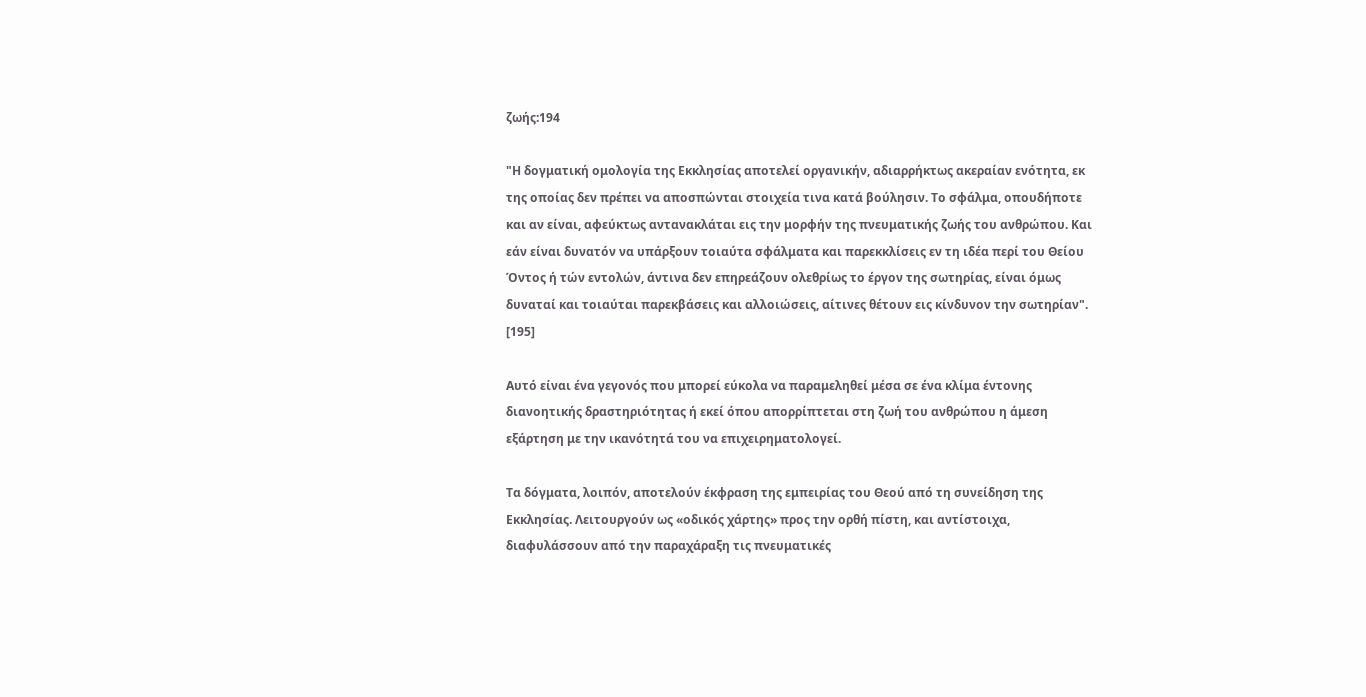ζωής:194

"Η δογματική ομολογία της Εκκλησίας αποτελεί οργανικήν, αδιαρρήκτως ακεραίαν ενότητα, εκ της οποίας δεν πρέπει να αποσπώνται στοιχεία τινα κατά βούλησιν. Το σφάλμα, οπουδήποτε και αν είναι, αφεύκτως αντανακλάται εις την μορφήν της πνευματικής ζωής του ανθρώπου. Και εάν είναι δυνατόν να υπάρξουν τοιαύτα σφάλματα και παρεκκλίσεις εν τη ιδέα περί του Θείου Όντος ή τών εντολών, άντινα δεν επηρεάζουν ολεθρίως το έργον της σωτηρίας, είναι όμως δυναταί και τοιαύται παρεκβάσεις και αλλοιώσεις, αίτινες θέτουν εις κίνδυνον την σωτηρίαν". [195]

Αυτό είναι ένα γεγονός που μπορεί εύκολα να παραμεληθεί μέσα σε ένα κλίμα έντονης διανοητικής δραστηριότητας ή εκεί όπου απορρίπτεται στη ζωή του ανθρώπου η άμεση εξάρτηση με την ικανότητά του να επιχειρηματολογεί.

Τα δόγματα, λοιπόν, αποτελούν έκφραση της εμπειρίας του Θεού από τη συνείδηση της Εκκλησίας. Λειτουργούν ως «οδικός χάρτης» προς την ορθή πίστη, και αντίστοιχα, διαφυλάσσουν από την παραχάραξη τις πνευματικές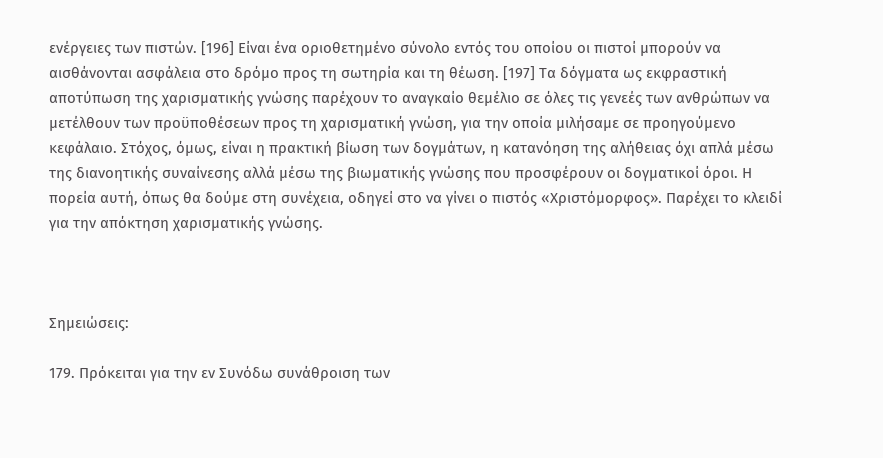ενέργειες των πιστών. [196] Είναι ένα οριοθετημένο σύνολο εντός του οποίου οι πιστοί μπορούν να αισθάνονται ασφάλεια στο δρόμο προς τη σωτηρία και τη θέωση. [197] Τα δόγματα ως εκφραστική αποτύπωση της χαρισματικής γνώσης παρέχουν το αναγκαίο θεμέλιο σε όλες τις γενεές των ανθρώπων να μετέλθουν των προϋποθέσεων προς τη χαρισματική γνώση, για την οποία μιλήσαμε σε προηγούμενο κεφάλαιο. Στόχος, όμως, είναι η πρακτική βίωση των δογμάτων, η κατανόηση της αλήθειας όχι απλά μέσω της διανοητικής συναίνεσης αλλά μέσω της βιωματικής γνώσης που προσφέρουν οι δογματικοί όροι. Η πορεία αυτή, όπως θα δούμε στη συνέχεια, οδηγεί στο να γίνει ο πιστός «Χριστόμορφος». Παρέχει το κλειδί για την απόκτηση χαρισματικής γνώσης.



Σημειώσεις:

179. Πρόκειται για την εν Συνόδω συνάθροιση των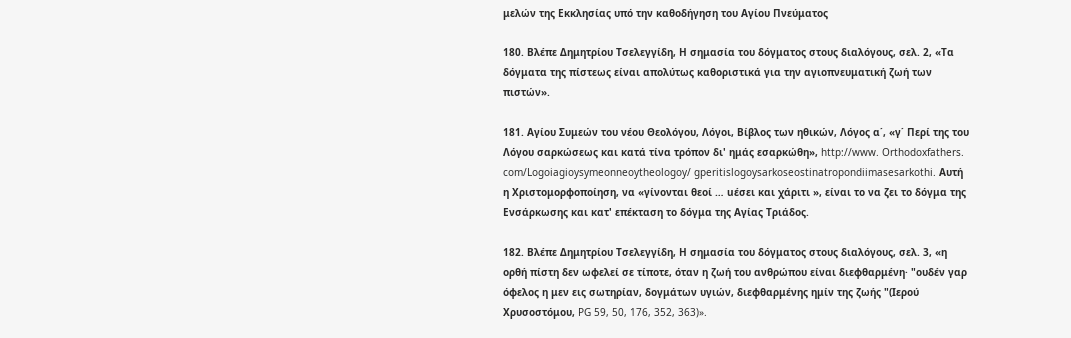μελών της Εκκλησίας υπό την καθοδήγηση του Αγίου Πνεύματος

180. Βλέπε Δημητρίου Τσελεγγίδη, Η σημασία του δόγματος στους διαλόγους, σελ. 2, «Τα δόγματα της πίστεως είναι απολύτως καθοριστικά για την αγιοπνευματική ζωή των πιστών».

181. Αγίου Συμεών του νέου Θεολόγου, Λόγοι, Βίβλος των ηθικών, Λόγος α΄, «γ΄ Περί της του Λόγου σαρκώσεως και κατά τίνα τρόπον δι' ημάς εσαρκώθη», http://www. Orthodoxfathers. com/Logoiagioysymeonneoytheologoy/ gperitislogoysarkoseostinatropondiimasesarkothi. Αυτή η Χριστομορφοποίηση, να «γίνονται θεοί … uέσει και χάριτι », είναι το να ζει το δόγμα της Ενσάρκωσης και κατ' επέκταση το δόγμα της Αγίας Τριάδος.

182. Βλέπε Δημητρίου Τσελεγγίδη, Η σημασία του δόγματος στους διαλόγους, σελ. 3, «η ορθή πίστη δεν ωφελεί σε τίποτε, όταν η ζωή του ανθρώπου είναι διεφθαρμένη· "ουδέν γαρ όφελος η μεν εις σωτηρίαν, δογμάτων υγιών, διεφθαρμένης ημίν της ζωής "(Ιερού Χρυσοστόμου, PG 59, 50, 176, 352, 363)».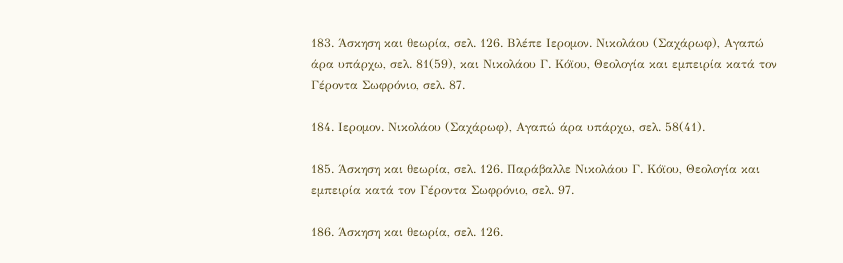183. Άσκηση και θεωρία, σελ. 126. Βλέπε Ιερομον. Νικολάου (Σαχάρωφ), Αγαπώ άρα υπάρχω, σελ. 81(59), και Νικολάου Γ. Κόϊου, Θεολογία και εμπειρία κατά τον Γέροντα Σωφρόνιο, σελ. 87.

184. Ιερομον. Νικολάου (Σαχάρωφ), Αγαπώ άρα υπάρχω, σελ. 58(41).

185. Άσκηση και θεωρία, σελ. 126. Παράβαλλε Νικολάου Γ. Κόϊου, Θεολογία και εμπειρία κατά τον Γέροντα Σωφρόνιο, σελ. 97.

186. Άσκηση και θεωρία, σελ. 126.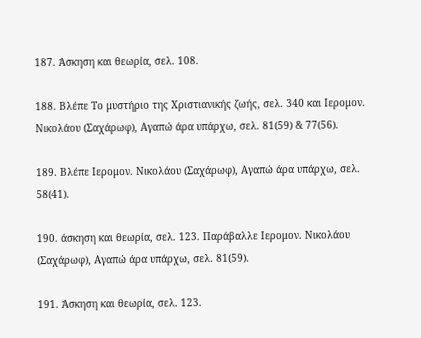187. Άσκηση και θεωρία, σελ. 108.

188. Βλέπε Το μυστήριο της Χριστιανικής ζωής, σελ. 340 και Ιερομον. Νικολάου (Σαχάρωφ), Αγαπώ άρα υπάρχω, σελ. 81(59) & 77(56).

189. Βλέπε Ιερομον. Νικολάου (Σαχάρωφ), Αγαπώ άρα υπάρχω, σελ. 58(41).

190. άσκηση και θεωρία, σελ. 123. Παράβαλλε Ιερομον. Νικολάου (Σαχάρωφ), Αγαπώ άρα υπάρχω, σελ. 81(59).

191. Άσκηση και θεωρία, σελ. 123.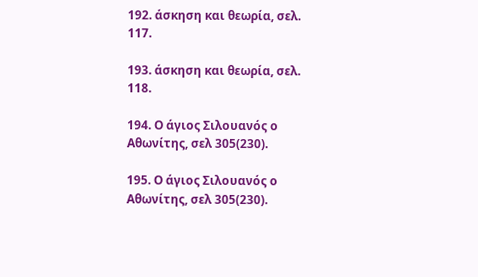192. άσκηση και θεωρία, σελ. 117.

193. άσκηση και θεωρία, σελ. 118.

194. Ο άγιος Σιλουανός ο Αθωνίτης, σελ 305(230).

195. Ο άγιος Σιλουανός ο Αθωνίτης, σελ 305(230).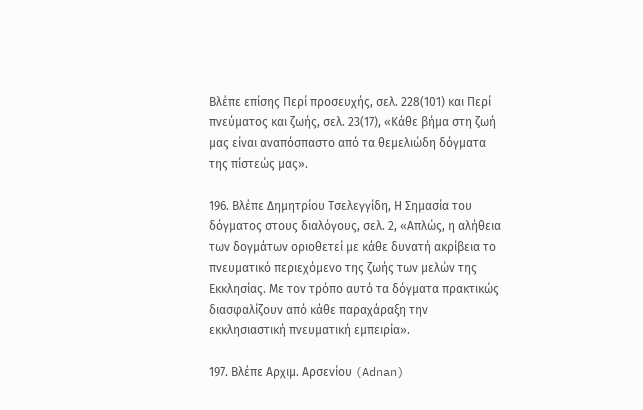Βλέπε επίσης Περί προσευχής, σελ. 228(101) και Περί πνεύματος και ζωής, σελ. 23(17), «Κάθε βήμα στη ζωή μας είναι αναπόσπαστο από τα θεμελιώδη δόγματα της πίστεώς μας».

196. Βλέπε Δημητρίου Τσελεγγίδη, Η Σημασία του δόγματος στους διαλόγους, σελ. 2, «Απλώς, η αλήθεια των δογμάτων οριοθετεί με κάθε δυνατή ακρίβεια το πνευματικό περιεχόμενο της ζωής των μελών της Εκκλησίας. Με τον τρόπο αυτό τα δόγματα πρακτικώς διασφαλίζουν από κάθε παραχάραξη την εκκλησιαστική πνευματική εμπειρία».

197. Βλέπε Αρχιμ. Αρσενίου (Adnan)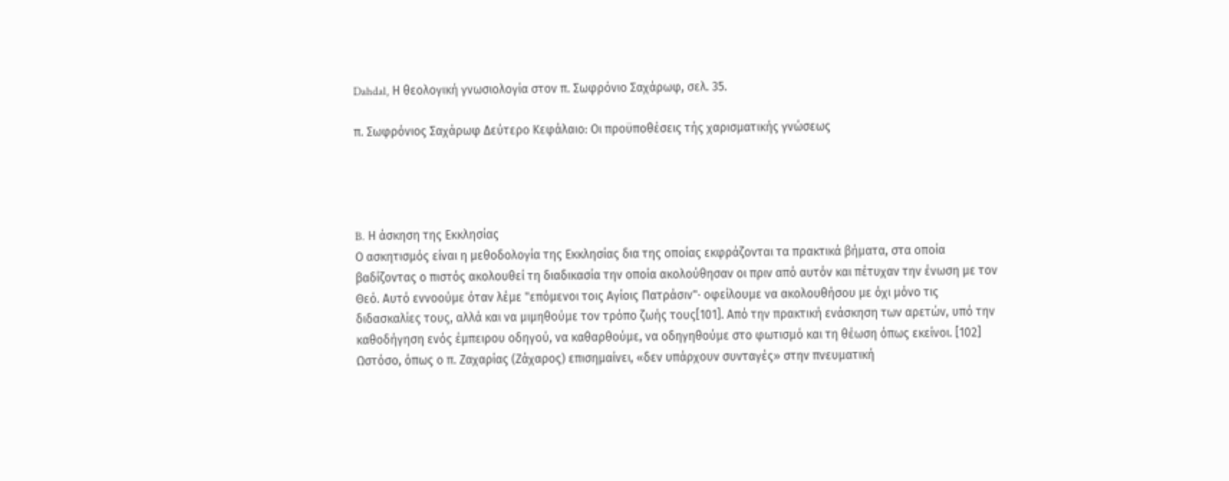Dahdal, Η θεολογική γνωσιολογία στον π. Σωφρόνιο Σαχάρωφ, σελ. 35.

π. Σωφρόνιος Σαχάρωφ Δεύτερο Κεφάλαιο: Οι προϋποθέσεις τής χαρισματικής γνώσεως




B. Η άσκηση της Εκκλησίας
Ο ασκητισμός είναι η μεθοδολογία της Εκκλησίας δια της οποίας εκφράζονται τα πρακτικά βήματα, στα οποία βαδίζοντας ο πιστός ακολουθεί τη διαδικασία την οποία ακολούθησαν οι πριν από αυτόν και πέτυχαν την ένωση με τον Θεό. Αυτό εννοούμε όταν λέμε "επόμενοι τοις Αγίοις Πατράσιν"· οφείλουμε να ακολουθήσου με όχι μόνο τις διδασκαλίες τους, αλλά και να μιμηθούμε τον τρόπο ζωής τους[101]. Από την πρακτική ενάσκηση των αρετών, υπό την καθοδήγηση ενός έμπειρου οδηγού, να καθαρθούμε, να οδηγηθούμε στο φωτισμό και τη θέωση όπως εκείνοι. [102]
Ωστόσο, όπως ο π. Ζαχαρίας (Ζάχαρος) επισημαίνει, «δεν υπάρχουν συνταγές» στην πνευματική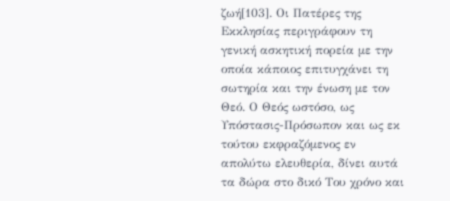ζωή[103]. Οι Πατέρες της Εκκλησίας περιγράφουν τη γενική ασκητική πορεία με την οποία κάποιος επιτυγχάνει τη σωτηρία και την ένωση με τον Θεό. Ο Θεός ωστόσο, ως Υπόστασις-Πρόσωπον και ως εκ τούτου εκφραζόμενος εν απολύτω ελευθερία, δίνει αυτά τα δώρα στο δικό Του χρόνο και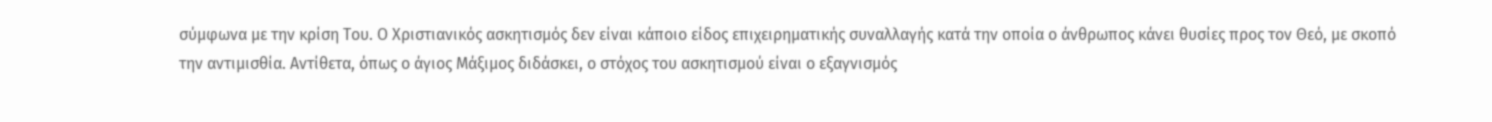σύμφωνα με την κρίση Του. Ο Χριστιανικός ασκητισμός δεν είναι κάποιο είδος επιχειρηματικής συναλλαγής κατά την οποία ο άνθρωπος κάνει θυσίες προς τον Θεό, με σκοπό την αντιμισθία. Αντίθετα, όπως ο άγιος Μάξιμος διδάσκει, ο στόχος του ασκητισμού είναι ο εξαγνισμός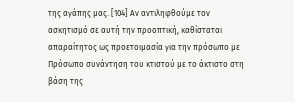της αγάπης μας. [104] Αν αντιληφθούμε τον ασκητισμό σε αυτή την προοπτική, καθίσταται απαραίτητος ως προετοιμασία για την πρόσωπο με Πρόσωπο συνάντηση του κτιστού με το άκτιστο στη βάση της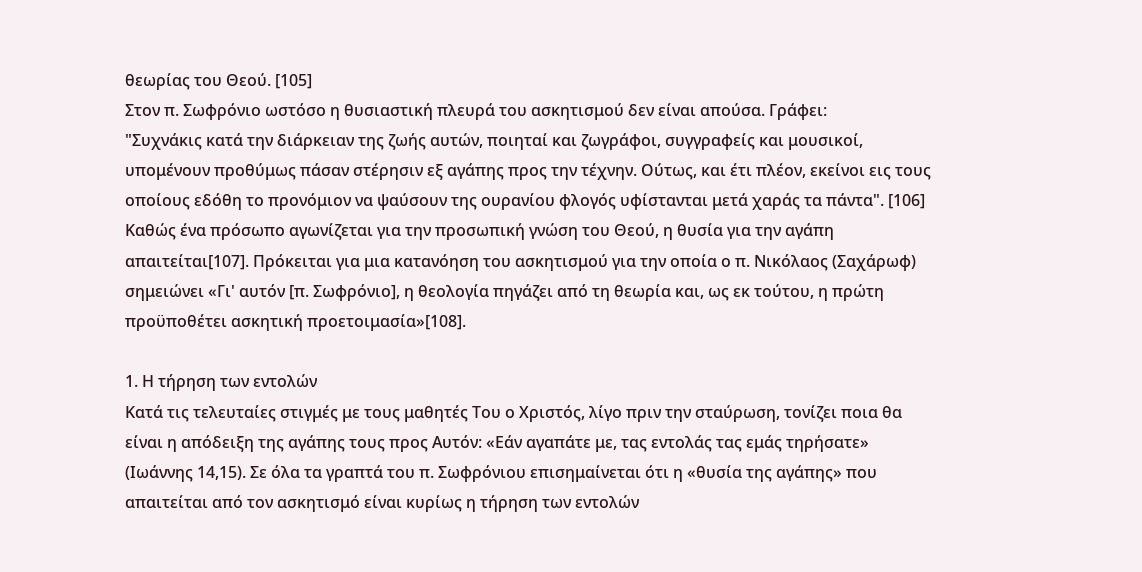θεωρίας του Θεού. [105]
Στον π. Σωφρόνιο ωστόσο η θυσιαστική πλευρά του ασκητισμού δεν είναι απούσα. Γράφει:
"Συχνάκις κατά την διάρκειαν της ζωής αυτών, ποιηταί και ζωγράφοι, συγγραφείς και μουσικοί, υπομένουν προθύμως πάσαν στέρησιν εξ αγάπης προς την τέχνην. Ούτως, και έτι πλέον, εκείνοι εις τους οποίους εδόθη το προνόμιον να ψαύσουν της ουρανίου φλογός υφίστανται μετά χαράς τα πάντα". [106]
Καθώς ένα πρόσωπο αγωνίζεται για την προσωπική γνώση του Θεού, η θυσία για την αγάπη απαιτείται[107]. Πρόκειται για μια κατανόηση του ασκητισμού για την οποία ο π. Νικόλαος (Σαχάρωφ) σημειώνει «Γι' αυτόν [π. Σωφρόνιο], η θεολογία πηγάζει από τη θεωρία και, ως εκ τούτου, η πρώτη προϋποθέτει ασκητική προετοιμασία»[108].

1. Η τήρηση των εντολών
Κατά τις τελευταίες στιγμές με τους μαθητές Του ο Χριστός, λίγο πριν την σταύρωση, τονίζει ποια θα είναι η απόδειξη της αγάπης τους προς Αυτόν: «Εάν αγαπάτε με, τας εντολάς τας εμάς τηρήσατε» (Ιωάννης 14,15). Σε όλα τα γραπτά του π. Σωφρόνιου επισημαίνεται ότι η «θυσία της αγάπης» που απαιτείται από τον ασκητισμό είναι κυρίως η τήρηση των εντολών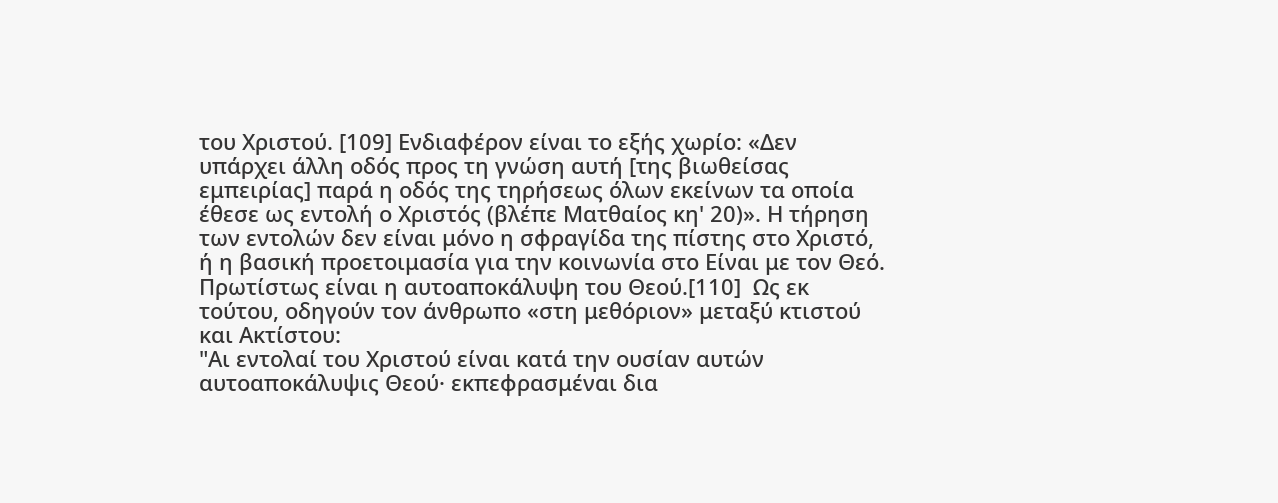του Χριστού. [109] Ενδιαφέρον είναι το εξής χωρίο: «Δεν υπάρχει άλλη οδός προς τη γνώση αυτή [της βιωθείσας εμπειρίας] παρά η οδός της τηρήσεως όλων εκείνων τα οποία έθεσε ως εντολή ο Χριστός (βλέπε Ματθαίος κη' 20)». Η τήρηση των εντολών δεν είναι μόνο η σφραγίδα της πίστης στο Χριστό, ή η βασική προετοιμασία για την κοινωνία στο Είναι με τον Θεό. Πρωτίστως είναι η αυτοαποκάλυψη του Θεού.[110]  Ως εκ τούτου, οδηγούν τον άνθρωπο «στη μεθόριον» μεταξύ κτιστού και Ακτίστου:
"Αι εντολαί του Χριστού είναι κατά την ουσίαν αυτών αυτοαποκάλυψις Θεού· εκπεφρασμέναι δια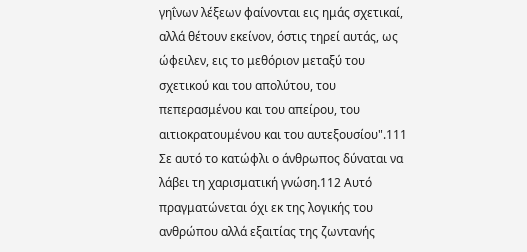γηΐνων λέξεων φαίνονται εις ημάς σχετικαί, αλλά θέτουν εκείνον, όστις τηρεί αυτάς, ως ώφειλεν, εις το μεθόριον μεταξύ του σχετικού και του απολύτου, του πεπερασμένου και του απείρου, του αιτιοκρατουμένου και του αυτεξουσίου".111
Σε αυτό το κατώφλι ο άνθρωπος δύναται να λάβει τη χαρισματική γνώση.112 Αυτό πραγματώνεται όχι εκ της λογικής του ανθρώπου αλλά εξαιτίας της ζωντανής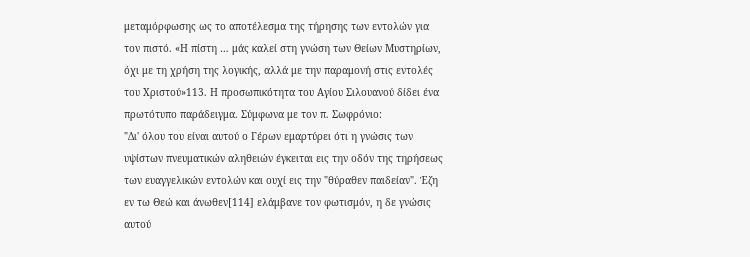μεταμόρφωσης ως το αποτέλεσμα της τήρησης των εντολών για τον πιστό. «Η πίστη … μάς καλεί στη γνώση των Θείων Μυστηρίων, όχι με τη χρήση της λογικής, αλλά με την παραμονή στις εντολές του Χριστού»113. Η προσωπικότητα του Αγίου Σιλουανού δίδει ένα πρωτότυπο παράδειγμα. Σύμφωνα με τον π. Σωφρόνιο:
"Δι' όλου του είναι αυτού ο Γέρων εμαρτύρει ότι η γνώσις των υψίστων πνευματικών αληθειών έγκειται εις την οδόν της τηρήσεως των ευαγγελικών εντολών και ουχί εις την "θύραθεν παιδείαν". Έζη εν τω Θεώ και άνωθεν[114] ελάμβανε τον φωτισμόν, η δε γνώσις αυτού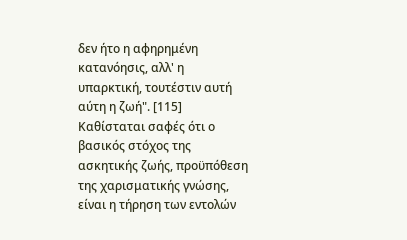δεν ήτο η αφηρημένη κατανόησις, αλλ' η υπαρκτική, τουτέστιν αυτή αύτη η ζωή". [115]
Καθίσταται σαφές ότι ο βασικός στόχος της ασκητικής ζωής, προϋπόθεση της χαρισματικής γνώσης, είναι η τήρηση των εντολών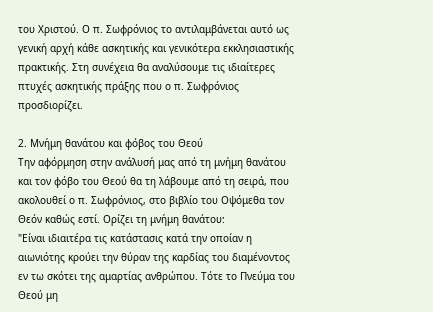του Χριστού. Ο π. Σωφρόνιος το αντιλαμβάνεται αυτό ως γενική αρχή κάθε ασκητικής και γενικότερα εκκλησιαστικής πρακτικής. Στη συνέχεια θα αναλύσουμε τις ιδιαίτερες πτυχές ασκητικής πράξης που ο π. Σωφρόνιος προσδιορίζει.

2. Μνήμη θανάτου και φόβος του Θεού
Την αφόρμηση στην ανάλυσή μας από τη μνήμη θανάτου και τον φόβο του Θεού θα τη λάβουμε από τη σειρά, που ακολουθεί ο π. Σωφρόνιος, στο βιβλίο του Οψόμεθα τον Θεόν καθώς εστί. Ορίζει τη μνήμη θανάτου:
"Είναι ιδιαιτέρα τις κατάστασις κατά την οποίαν η αιωνιότης κρούει την θύραν της καρδίας του διαμένοντος εν τω σκότει της αμαρτίας ανθρώπου. Τότε το Πνεύμα του Θεού μη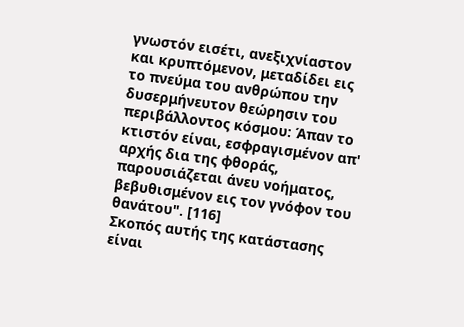γνωστόν εισέτι, ανεξιχνίαστον και κρυπτόμενον, μεταδίδει εις το πνεύμα του ανθρώπου την δυσερμήνευτον θεώρησιν του περιβάλλοντος κόσμου: Άπαν το κτιστόν είναι, εσφραγισμένον απ' αρχής δια της φθοράς, παρουσιάζεται άνευ νοήματος, βεβυθισμένον εις τον γνόφον του θανάτου". [116]
Σκοπός αυτής της κατάστασης είναι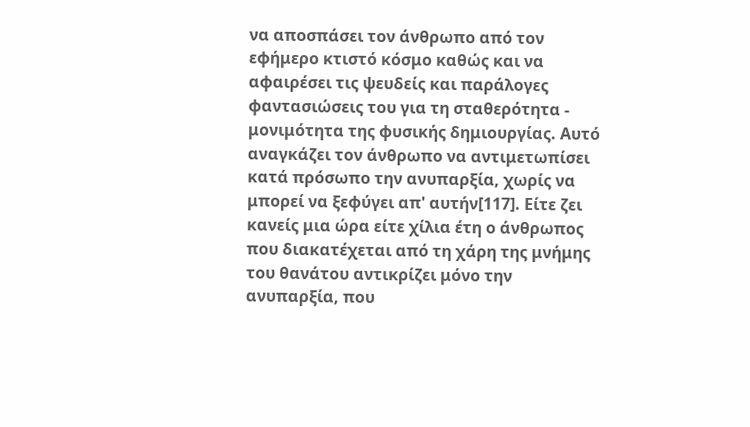να αποσπάσει τον άνθρωπο από τον εφήμερο κτιστό κόσμο καθώς και να αφαιρέσει τις ψευδείς και παράλογες φαντασιώσεις του για τη σταθερότητα - μονιμότητα της φυσικής δημιουργίας. Αυτό αναγκάζει τον άνθρωπο να αντιμετωπίσει κατά πρόσωπο την ανυπαρξία, χωρίς να μπορεί να ξεφύγει απ' αυτήν[117]. Είτε ζει κανείς μια ώρα είτε χίλια έτη ο άνθρωπος που διακατέχεται από τη χάρη της μνήμης του θανάτου αντικρίζει μόνο την ανυπαρξία, που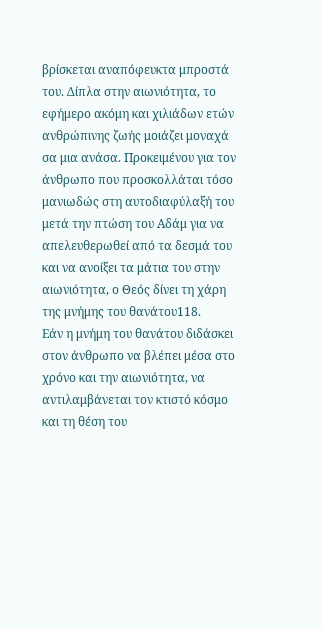βρίσκεται αναπόφευκτα μπροστά του. Δίπλα στην αιωνιότητα, το εφήμερο ακόμη και χιλιάδων ετών ανθρώπινης ζωής μοιάζει μοναχά σα μια ανάσα. Προκειμένου για τον άνθρωπο που προσκολλάται τόσο μανιωδώς στη αυτοδιαφύλαξή του μετά την πτώση του Αδάμ για να απελευθερωθεί από τα δεσμά του και να ανοίξει τα μάτια του στην αιωνιότητα, ο Θεός δίνει τη χάρη της μνήμης του θανάτου118.
Εάν η μνήμη του θανάτου διδάσκει στον άνθρωπο να βλέπει μέσα στο χρόνο και την αιωνιότητα, να αντιλαμβάνεται τον κτιστό κόσμο και τη θέση του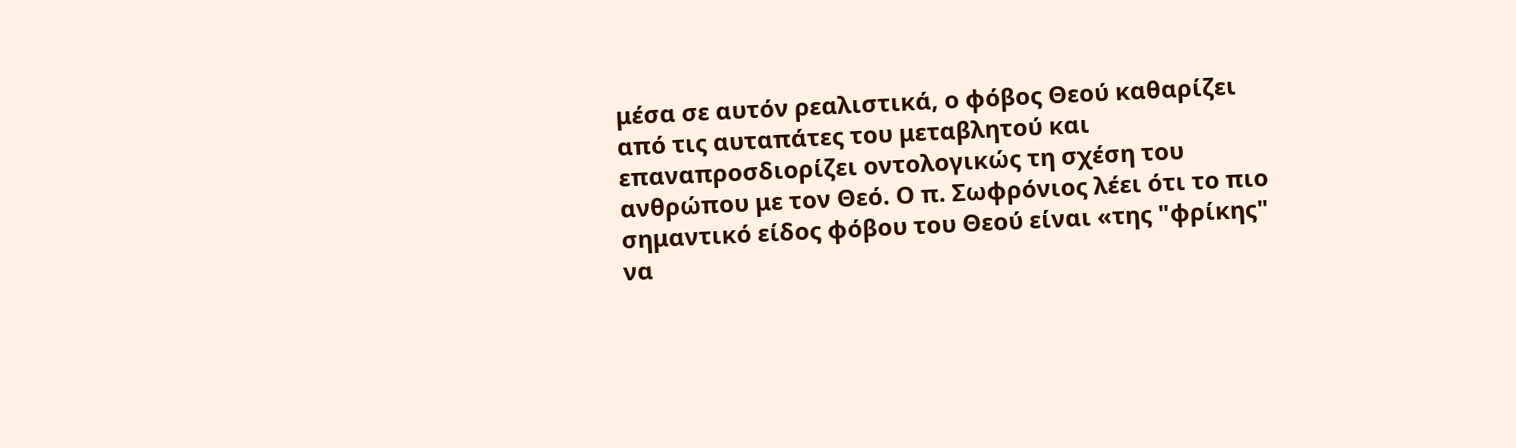μέσα σε αυτόν ρεαλιστικά, ο φόβος Θεού καθαρίζει από τις αυταπάτες του μεταβλητού και επαναπροσδιορίζει οντολογικώς τη σχέση του ανθρώπου με τον Θεό. Ο π. Σωφρόνιος λέει ότι το πιο σημαντικό είδος φόβου του Θεού είναι «της "φρίκης" να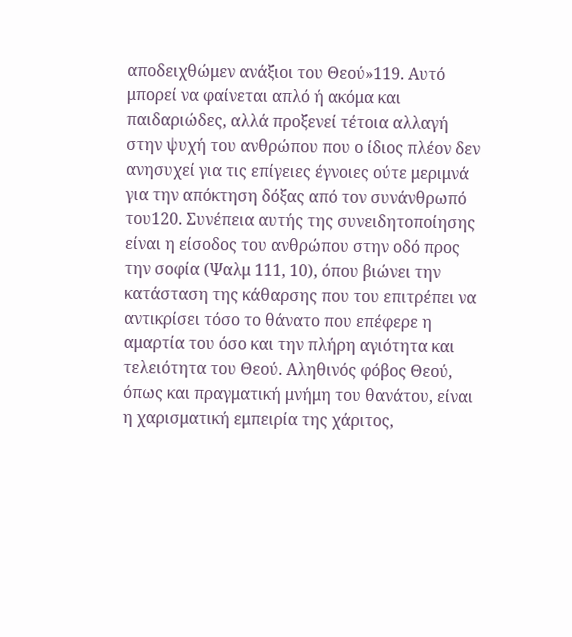αποδειχθώμεν ανάξιοι του Θεού»119. Αυτό μπορεί να φαίνεται απλό ή ακόμα και παιδαριώδες, αλλά προξενεί τέτοια αλλαγή στην ψυχή του ανθρώπου που ο ίδιος πλέον δεν ανησυχεί για τις επίγειες έγνοιες ούτε μεριμνά για την απόκτηση δόξας από τον συνάνθρωπό του120. Συνέπεια αυτής της συνειδητοποίησης είναι η είσοδος του ανθρώπου στην οδό προς την σοφία (Ψαλμ 111, 10), όπου βιώνει την κατάσταση της κάθαρσης που του επιτρέπει να αντικρίσει τόσο το θάνατο που επέφερε η αμαρτία του όσο και την πλήρη αγιότητα και τελειότητα του Θεού. Αληθινός φόβος Θεού, όπως και πραγματική μνήμη του θανάτου, είναι η χαρισματική εμπειρία της χάριτος,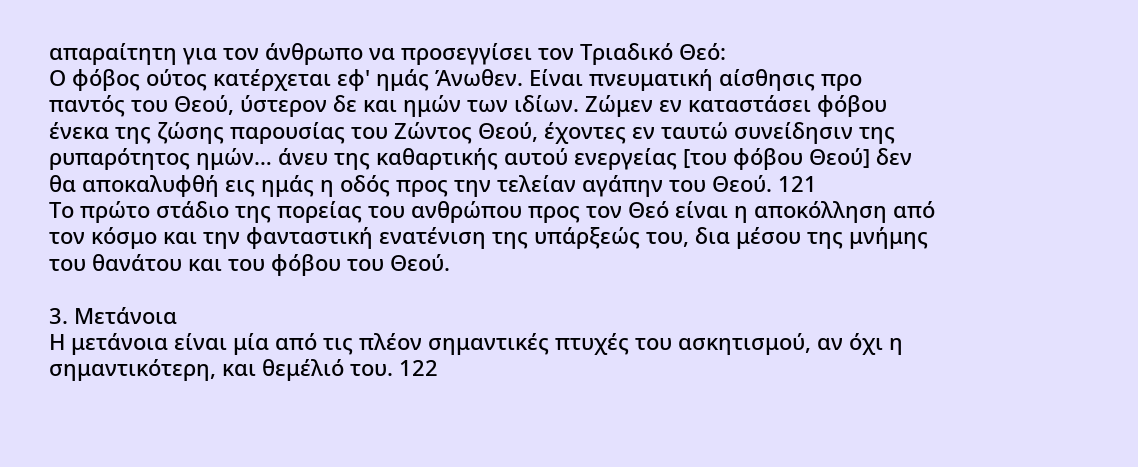απαραίτητη για τον άνθρωπο να προσεγγίσει τον Τριαδικό Θεό:
Ο φόβος ούτος κατέρχεται εφ' ημάς Άνωθεν. Είναι πνευματική αίσθησις προ παντός του Θεού, ύστερον δε και ημών των ιδίων. Ζώμεν εν καταστάσει φόβου ένεκα της ζώσης παρουσίας του Ζώντος Θεού, έχοντες εν ταυτώ συνείδησιν της ρυπαρότητος ημών… άνευ της καθαρτικής αυτού ενεργείας [του φόβου Θεού] δεν θα αποκαλυφθή εις ημάς η οδός προς την τελείαν αγάπην του Θεού. 121
Το πρώτο στάδιο της πορείας του ανθρώπου προς τον Θεό είναι η αποκόλληση από τον κόσμο και την φανταστική ενατένιση της υπάρξεώς του, δια μέσου της μνήμης του θανάτου και του φόβου του Θεού.

3. Μετάνοια
Η μετάνοια είναι μία από τις πλέον σημαντικές πτυχές του ασκητισμού, αν όχι η σημαντικότερη, και θεμέλιό του. 122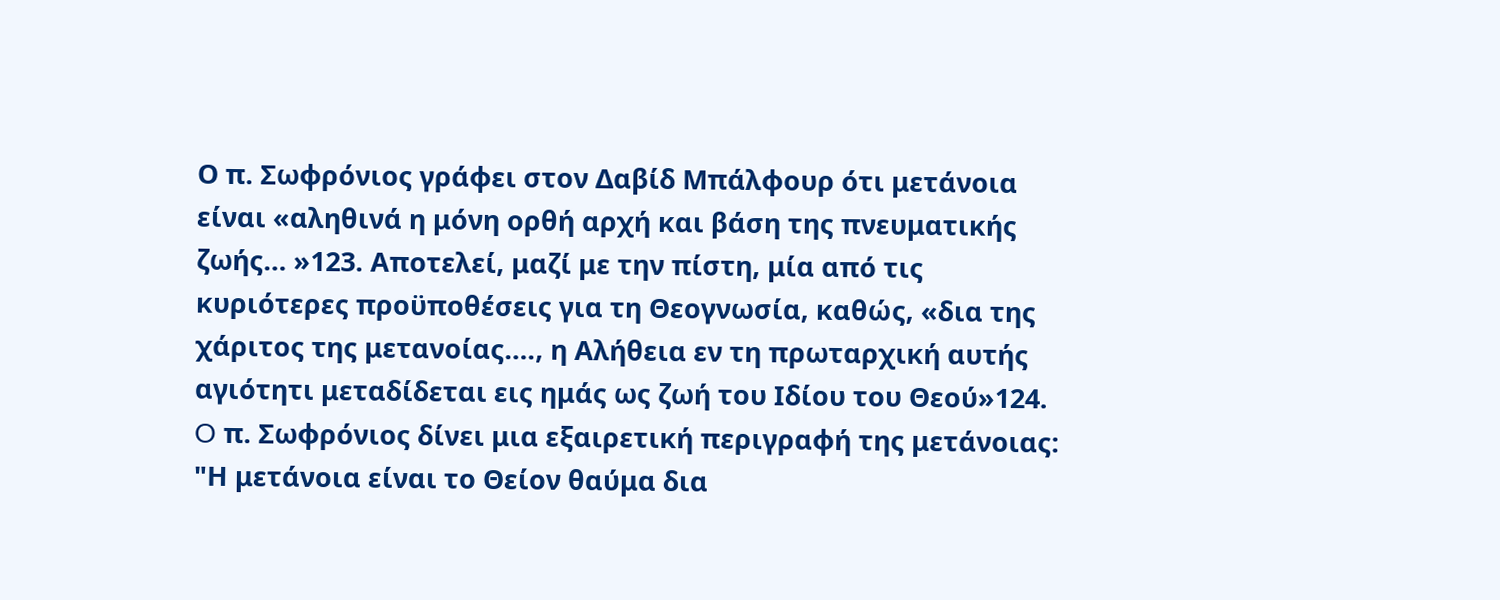Ο π. Σωφρόνιος γράφει στον Δαβίδ Μπάλφουρ ότι μετάνοια είναι «αληθινά η μόνη ορθή αρχή και βάση της πνευματικής ζωής… »123. Αποτελεί, μαζί με την πίστη, μία από τις κυριότερες προϋποθέσεις για τη Θεογνωσία, καθώς, «δια της χάριτος της μετανοίας…., η Αλήθεια εν τη πρωταρχική αυτής αγιότητι μεταδίδεται εις ημάς ως ζωή του Ιδίου του Θεού»124.
O π. Σωφρόνιος δίνει μια εξαιρετική περιγραφή της μετάνοιας:
"Η μετάνοια είναι το Θείον θαύμα δια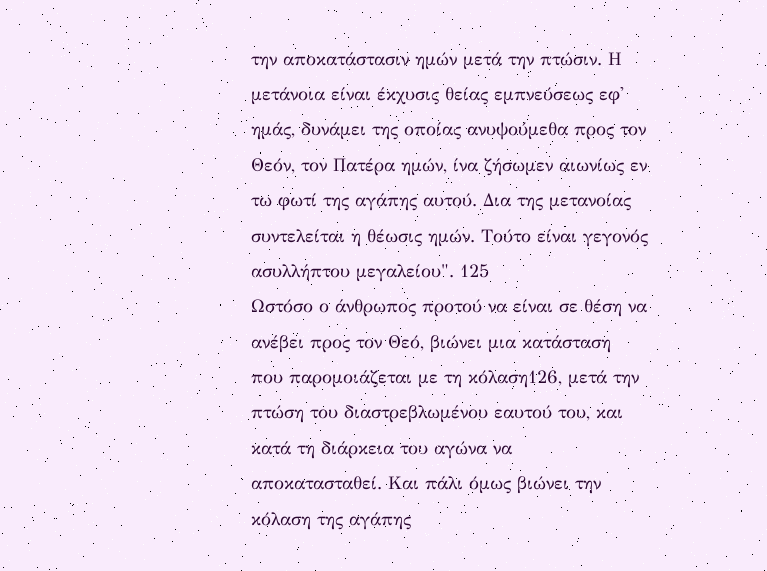την αποκατάστασιν ημών μετά την πτώσιν. Η μετάνοια είναι έκχυσις θείας εμπνεύσεως εφ' ημάς, δυνάμει της οποίας ανυψούμεθα προς τον Θεόν, τον Πατέρα ημών, ίνα ζήσωμεν αιωνίως εν τω φωτί της αγάπης αυτού. Δια της μετανοίας συντελείται η θέωσις ημών. Τούτο είναι γεγονός ασυλλήπτου μεγαλείου". 125
Ωστόσο ο άνθρωπος προτού να είναι σε θέση να ανέβει προς τον Θεό, βιώνει μια κατάσταση που παρομοιάζεται με τη κόλαση126, μετά την πτώση του διαστρεβλωμένου εαυτού του, και κατά τη διάρκεια του αγώνα να αποκατασταθεί. Και πάλι όμως βιώνει την κόλαση της αγάπης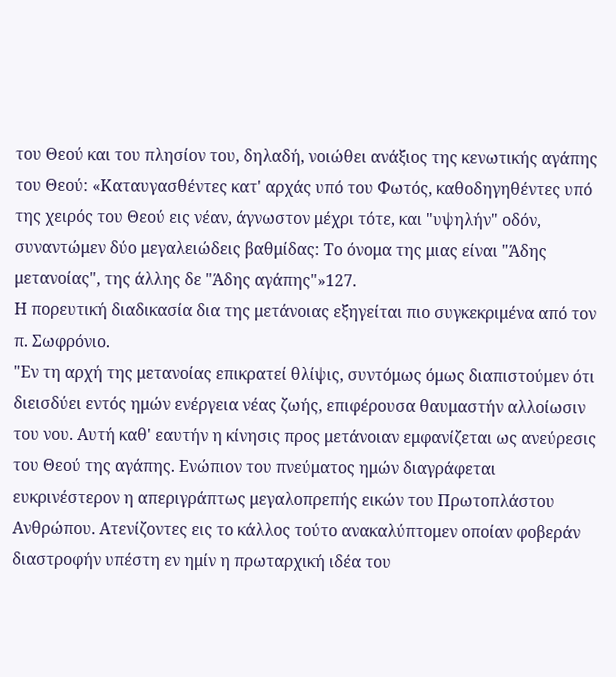του Θεού και του πλησίον του, δηλαδή, νοιώθει ανάξιος της κενωτικής αγάπης του Θεού: «Καταυγασθέντες κατ' αρχάς υπό του Φωτός, καθοδηγηθέντες υπό της χειρός του Θεού εις νέαν, άγνωστον μέχρι τότε, και "υψηλήν" οδόν, συναντώμεν δύο μεγαλειώδεις βαθμίδας: Το όνομα της μιας είναι "Άδης μετανοίας", της άλλης δε "Άδης αγάπης"»127.
Η πορευτική διαδικασία δια της μετάνοιας εξηγείται πιο συγκεκριμένα από τον π. Σωφρόνιο.
"Εν τη αρχή της μετανοίας επικρατεί θλίψις, συντόμως όμως διαπιστούμεν ότι διεισδύει εντός ημών ενέργεια νέας ζωής, επιφέρουσα θαυμαστήν αλλοίωσιν του νου. Αυτή καθ' εαυτήν η κίνησις προς μετάνοιαν εμφανίζεται ως ανεύρεσις του Θεού της αγάπης. Ενώπιον του πνεύματος ημών διαγράφεται ευκρινέστερον η απεριγράπτως μεγαλοπρεπής εικών του Πρωτοπλάστου Ανθρώπου. Ατενίζοντες εις το κάλλος τούτο ανακαλύπτομεν οποίαν φοβεράν διαστροφήν υπέστη εν ημίν η πρωταρχική ιδέα του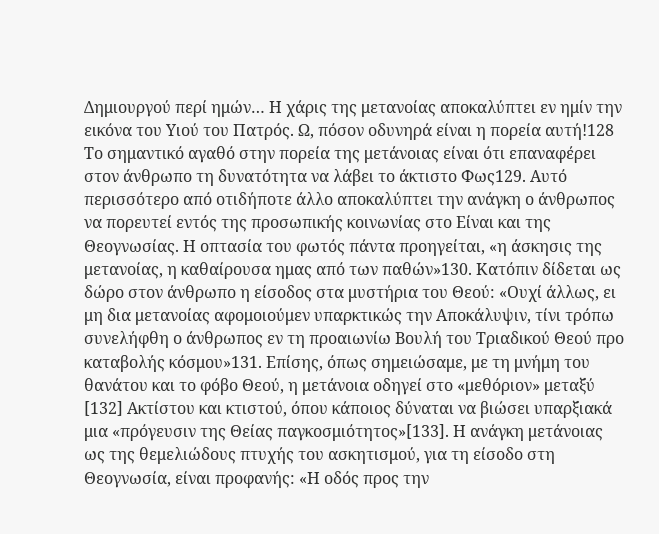Δημιουργού περί ημών… Η χάρις της μετανοίας αποκαλύπτει εν ημίν την εικόνα του Υιού του Πατρός. Ω, πόσον οδυνηρά είναι η πορεία αυτή!128
Το σημαντικό αγαθό στην πορεία της μετάνοιας είναι ότι επαναφέρει στον άνθρωπο τη δυνατότητα να λάβει το άκτιστο Φως129. Αυτό περισσότερο από οτιδήποτε άλλο αποκαλύπτει την ανάγκη ο άνθρωπος να πορευτεί εντός της προσωπικής κοινωνίας στο Είναι και της Θεογνωσίας. Η οπτασία του φωτός πάντα προηγείται, «η άσκησις της μετανοίας, η καθαίρουσα ημας από των παθών»130. Κατόπιν δίδεται ως δώρο στον άνθρωπο η είσοδος στα μυστήρια του Θεού: «Ουχί άλλως, ει μη δια μετανοίας αφομοιούμεν υπαρκτικώς την Αποκάλυψιν, τίνι τρόπω συνελήφθη ο άνθρωπος εν τη προαιωνίω Βουλή του Τριαδικού Θεού προ καταβολής κόσμου»131. Επίσης, όπως σημειώσαμε, με τη μνήμη του θανάτου και το φόβο Θεού, η μετάνοια οδηγεί στο «μεθόριον» μεταξύ [132] Ακτίστου και κτιστού, όπου κάποιος δύναται να βιώσει υπαρξιακά μια «πρόγευσιν της Θείας παγκοσμιότητος»[133]. Η ανάγκη μετάνοιας ως της θεμελιώδους πτυχής του ασκητισμού, για τη είσοδο στη Θεογνωσία, είναι προφανής: «Η οδός προς την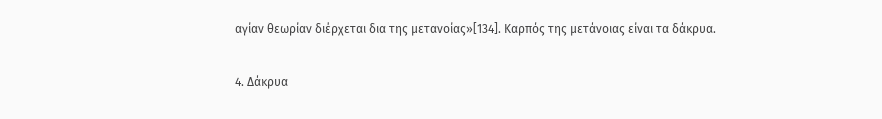αγίαν θεωρίαν διέρχεται δια της μετανοίας»[134]. Καρπός της μετάνοιας είναι τα δάκρυα.

4. Δάκρυα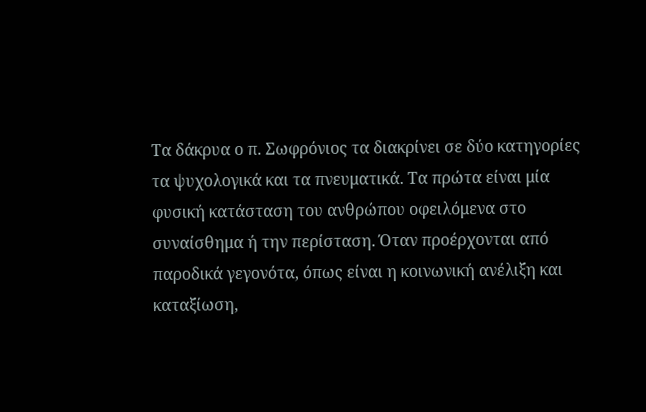Τα δάκρυα ο π. Σωφρόνιος τα διακρίνει σε δύο κατηγορίες τα ψυχολογικά και τα πνευματικά. Τα πρώτα είναι μία φυσική κατάσταση του ανθρώπου οφειλόμενα στο συναίσθημα ή την περίσταση. Όταν προέρχονται από παροδικά γεγονότα, όπως είναι η κοινωνική ανέλιξη και καταξίωση,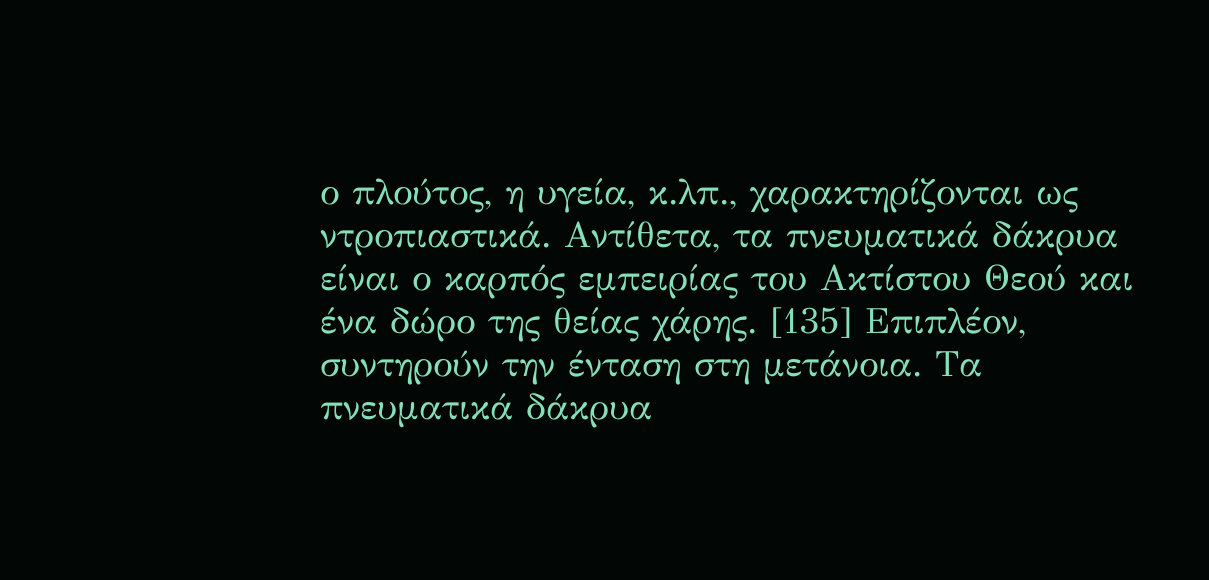ο πλούτος, η υγεία, κ.λπ., χαρακτηρίζονται ως ντροπιαστικά. Αντίθετα, τα πνευματικά δάκρυα είναι ο καρπός εμπειρίας του Ακτίστου Θεού και ένα δώρο της θείας χάρης. [135] Επιπλέον, συντηρούν την ένταση στη μετάνοια. Τα πνευματικά δάκρυα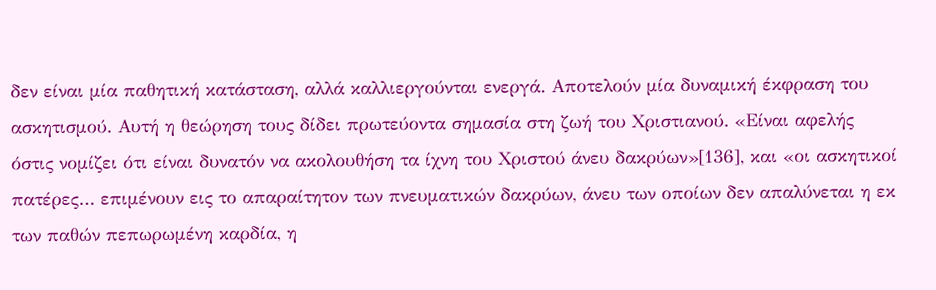δεν είναι μία παθητική κατάσταση, αλλά καλλιεργούνται ενεργά. Αποτελούν μία δυναμική έκφραση του ασκητισμού. Αυτή η θεώρηση τους δίδει πρωτεύοντα σημασία στη ζωή του Χριστιανού. «Είναι αφελής όστις νομίζει ότι είναι δυνατόν να ακολουθήση τα ίχνη του Χριστού άνευ δακρύων»[136], και «οι ασκητικοί πατέρες… επιμένουν εις το απαραίτητον των πνευματικών δακρύων, άνευ των οποίων δεν απαλύνεται η εκ των παθών πεπωρωμένη καρδία, η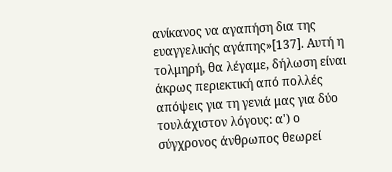ανίκανος να αγαπήση δια της ευαγγελικής αγάπης»[137]. Αυτή η τολμηρή, θα λέγαμε, δήλωση είναι άκρως περιεκτική από πολλές απόψεις για τη γενιά μας για δύο τουλάχιστον λόγους: α') ο σύγχρονος άνθρωπος θεωρεί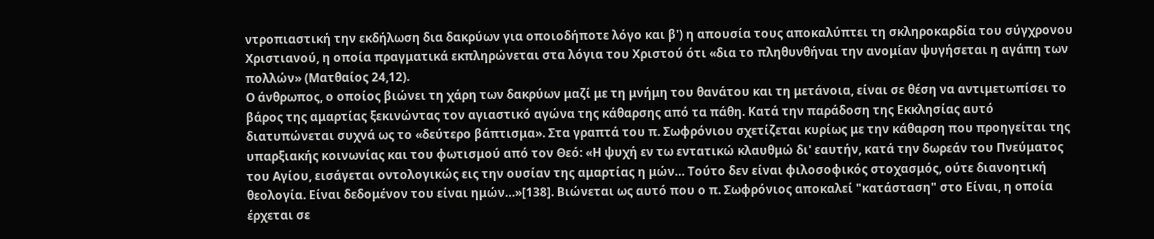ντροπιαστική την εκδήλωση δια δακρύων για οποιοδήποτε λόγο και β') η απουσία τους αποκαλύπτει τη σκληροκαρδία του σύγχρονου Χριστιανού, η οποία πραγματικά εκπληρώνεται στα λόγια του Χριστού ότι «δια το πληθυνθήναι την ανομίαν ψυγήσεται η αγάπη των πολλών» (Ματθαίος 24,12).
Ο άνθρωπος, ο οποίος βιώνει τη χάρη των δακρύων μαζί με τη μνήμη του θανάτου και τη μετάνοια, είναι σε θέση να αντιμετωπίσει το βάρος της αμαρτίας ξεκινώντας τον αγιαστικό αγώνα της κάθαρσης από τα πάθη. Κατά την παράδοση της Εκκλησίας αυτό διατυπώνεται συχνά ως το «δεύτερο βάπτισμα». Στα γραπτά του π. Σωφρόνιου σχετίζεται κυρίως με την κάθαρση που προηγείται της υπαρξιακής κοινωνίας και του φωτισμού από τον Θεό: «Η ψυχή εν τω εντατικώ κλαυθμώ δι' εαυτήν, κατά την δωρεάν του Πνεύματος του Αγίου, εισάγεται οντολογικώς εις την ουσίαν της αμαρτίας η μών… Τούτο δεν είναι φιλοσοφικός στοχασμός, ούτε διανοητική θεολογία. Είναι δεδομένον του είναι ημών…»[138]. Βιώνεται ως αυτό που ο π. Σωφρόνιος αποκαλεί "κατάσταση" στο Είναι, η οποία έρχεται σε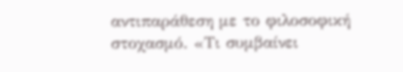αντιπαράθεση με το φιλοσοφική στοχασμό. «Τι συμβαίνει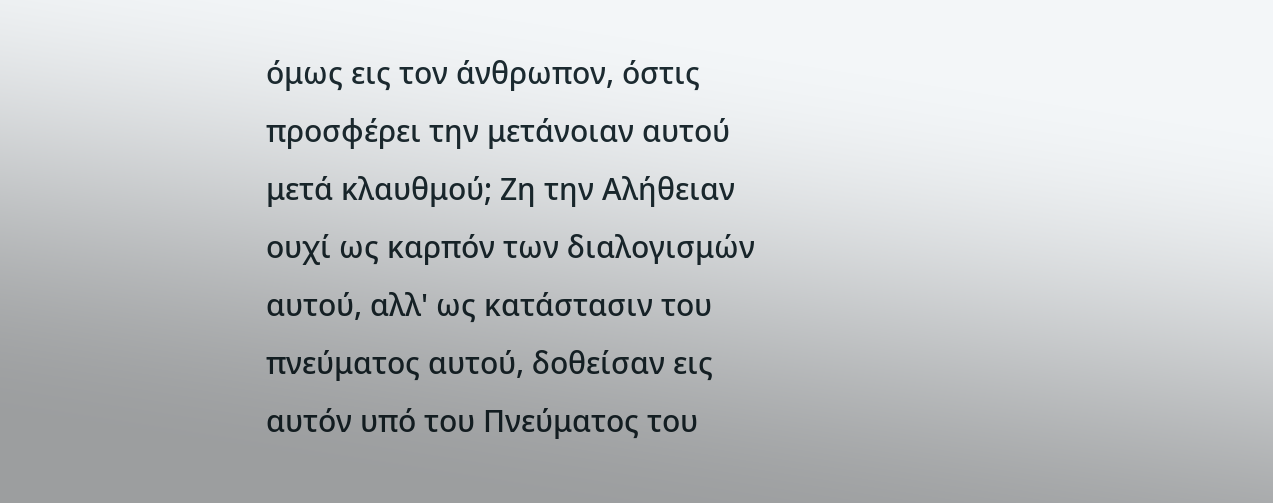όμως εις τον άνθρωπον, όστις προσφέρει την μετάνοιαν αυτού μετά κλαυθμού; Ζη την Αλήθειαν ουχί ως καρπόν των διαλογισμών αυτού, αλλ' ως κατάστασιν του πνεύματος αυτού, δοθείσαν εις αυτόν υπό του Πνεύματος του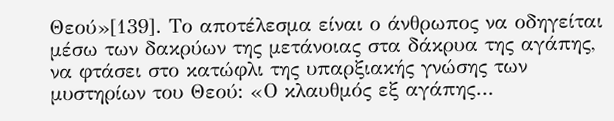Θεού»[139]. Το αποτέλεσμα είναι ο άνθρωπος να οδηγείται μέσω των δακρύων της μετάνοιας στα δάκρυα της αγάπης, να φτάσει στο κατώφλι της υπαρξιακής γνώσης των μυστηρίων του Θεού: «Ο κλαυθμός εξ αγάπης…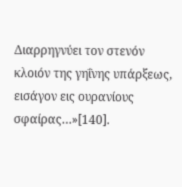Διαρρηγνύει τον στενόν κλοιόν της γηΐνης υπάρξεως, εισάγον εις ουρανίους σφαίρας…»[140].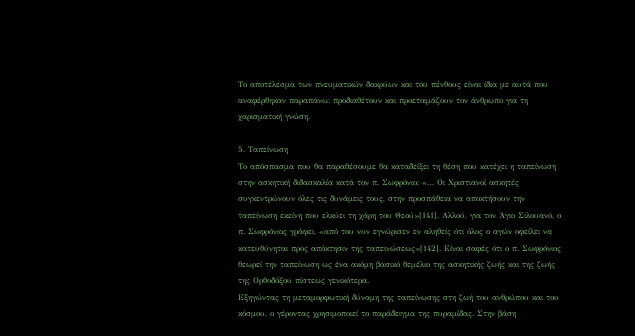Το αποτέλεσμα των πνευματικών δακρύων και του πένθους είναι ίδια με αυτά που αναφέρθηκαν παραπάνω: προδιαθέτουν και προετοιμάζουν τον άνθρωπο για τη χαρισματική γνώση.

5. Ταπείνωση
Το απόσπασμα που θα παραθέσουμε θα καταδείξει τη θέση που κατέχει η ταπείνωση στην ασκητική διδασκαλία κατά τον π. Σωφρόνιο: «… Οι Χριστιανοί ασκητές συγκεντρώνουν όλες τις δυνάμεις τους, στην προσπάθεια να αποκτήσουν την ταπείνωση εκείνη που ελκύει τη χάρη του Θεού»[141]. Αλλού, για τον Άγιο Σιλουανό, ο π. Σωφρόνιος γράφει, «από του νυν εγνώρισεν εν αληθείς ότι όλος ο αγών οφείλει να κατευθύνηται προς απόκτησιν της ταπεινώσεως»[142]. Είναι σαφές ότι ο π. Σωφρόνιος θεωρεί την ταπείνωση ως ένα ακόμη βασικό θεμέλιο της ασκητικής ζωής και της ζωής της Ορθοδόξου πίστεως γενικότερα.
Εξηγώντας τη μεταμορφωτική δύναμη της ταπείνωσης στη ζωή του ανθρώπου και του κόσμου, ο γέροντας χρησιμοποιεί το παράδειγμα της πυραμίδας. Στην βάση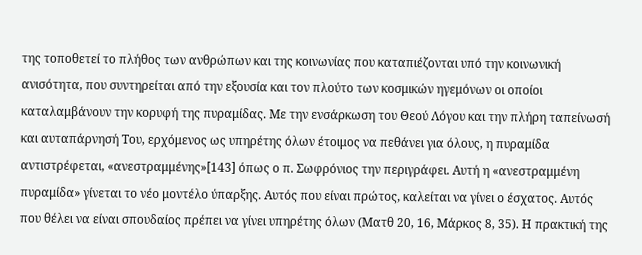της τοποθετεί το πλήθος των ανθρώπων και της κοινωνίας που καταπιέζονται υπό την κοινωνική ανισότητα, που συντηρείται από την εξουσία και τον πλούτο των κοσμικών ηγεμόνων οι οποίοι καταλαμβάνουν την κορυφή της πυραμίδας. Με την ενσάρκωση του Θεού Λόγου και την πλήρη ταπείνωσή και αυταπάρνησή Του, ερχόμενος ως υπηρέτης όλων έτοιμος να πεθάνει για όλους, η πυραμίδα αντιστρέφεται, «ανεστραμμένης»[143] όπως ο π. Σωφρόνιος την περιγράφει. Αυτή η «ανεστραμμένη πυραμίδα» γίνεται το νέο μοντέλο ύπαρξης. Αυτός που είναι πρώτος, καλείται να γίνει ο έσχατος. Αυτός που θέλει να είναι σπουδαίος πρέπει να γίνει υπηρέτης όλων (Ματθ 20, 16, Μάρκος 8, 35). Η πρακτική της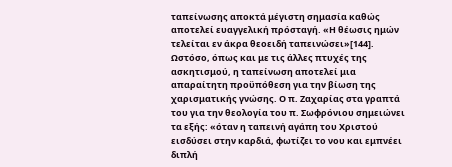ταπείνωσης αποκτά μέγιστη σημασία καθώς αποτελεί ευαγγελική πρόσταγή. «Η θέωσις ημών τελείται εν άκρα θεοειδή ταπεινώσει»[144].
Ωστόσο, όπως και με τις άλλες πτυχές της ασκητισμού, η ταπείνωση αποτελεί μια απαραίτητη προϋπόθεση για την βίωση της χαρισματικής γνώσης. Ο π. Ζαχαρίας στα γραπτά του για την θεολογία του π. Σωφρόνιου σημειώνει τα εξής: «όταν η ταπεινή αγάπη του Χριστού εισδύσει στην καρδιά, φωτίζει το νου και εμπνέει διπλή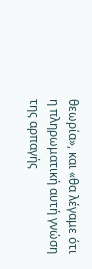θεωρία», και «θα λέγαμε ότι η πληρωματική αυτή γνώση της αρπαγής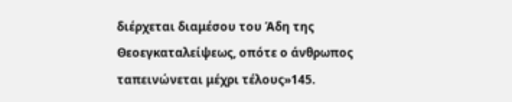διέρχεται διαμέσου του Άδη της Θεοεγκαταλείψεως, οπότε ο άνθρωπος ταπεινώνεται μέχρι τέλους»145.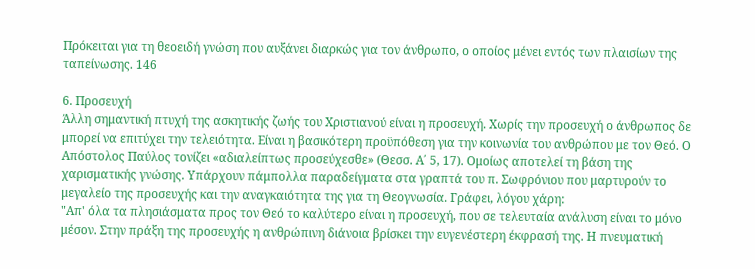Πρόκειται για τη θεοειδή γνώση που αυξάνει διαρκώς για τον άνθρωπο, ο οποίος μένει εντός των πλαισίων της ταπείνωσης. 146

6. Προσευχή
Άλλη σημαντική πτυχή της ασκητικής ζωής του Χριστιανού είναι η προσευχή. Χωρίς την προσευχή ο άνθρωπος δε μπορεί να επιτύχει την τελειότητα. Είναι η βασικότερη προϋπόθεση για την κοινωνία του ανθρώπου με τον Θεό. Ο Απόστολος Παύλος τονίζει «αδιαλείπτως προσεύχεσθε» (Θεσσ. Α΄ 5, 17). Ομοίως αποτελεί τη βάση της χαρισματικής γνώσης. Υπάρχουν πάμπολλα παραδείγματα στα γραπτά του π. Σωφρόνιου που μαρτυρούν το μεγαλείο της προσευχής και την αναγκαιότητα της για τη Θεογνωσία. Γράφει, λόγου χάρη:
"Απ' όλα τα πλησιάσματα προς τον Θεό το καλύτερο είναι η προσευχή, που σε τελευταία ανάλυση είναι το μόνο μέσον. Στην πράξη της προσευχής η ανθρώπινη διάνοια βρίσκει την ευγενέστερη έκφρασή της. Η πνευματική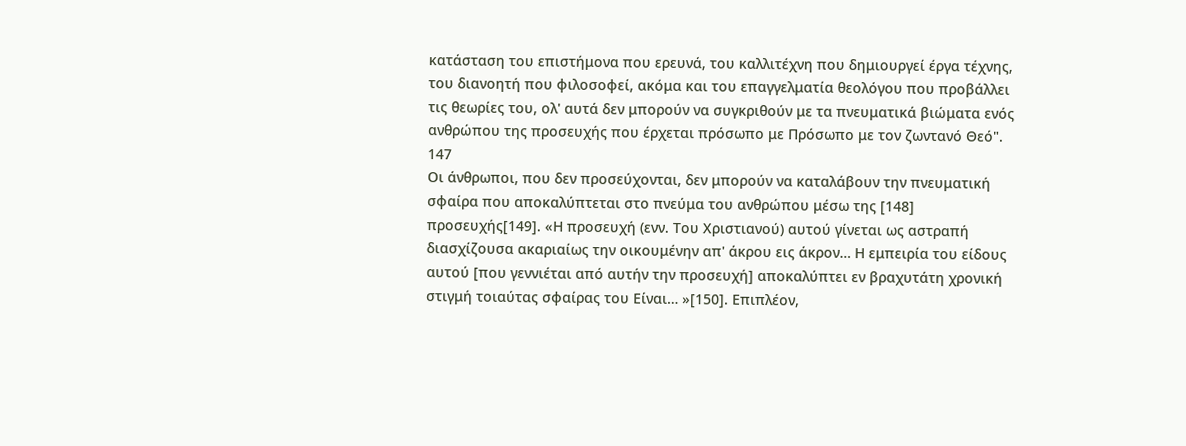κατάσταση του επιστήμονα που ερευνά, του καλλιτέχνη που δημιουργεί έργα τέχνης, του διανοητή που φιλοσοφεί, ακόμα και του επαγγελματία θεολόγου που προβάλλει τις θεωρίες του, ολ' αυτά δεν μπορούν να συγκριθούν με τα πνευματικά βιώματα ενός ανθρώπου της προσευχής που έρχεται πρόσωπο με Πρόσωπο με τον ζωντανό Θεό". 147
Οι άνθρωποι, που δεν προσεύχονται, δεν μπορούν να καταλάβουν την πνευματική σφαίρα που αποκαλύπτεται στο πνεύμα του ανθρώπου μέσω της [148] προσευχής[149]. «Η προσευχή (ενν. Του Χριστιανού) αυτού γίνεται ως αστραπή διασχίζουσα ακαριαίως την οικουμένην απ' άκρου εις άκρον… Η εμπειρία του είδους αυτού [που γεννιέται από αυτήν την προσευχή] αποκαλύπτει εν βραχυτάτη χρονική στιγμή τοιαύτας σφαίρας του Είναι… »[150]. Επιπλέον,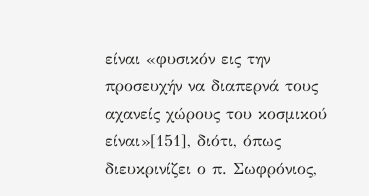είναι «φυσικόν εις την προσευχήν να διαπερνά τους αχανείς χώρους του κοσμικού είναι»[151], διότι, όπως διευκρινίζει ο π. Σωφρόνιος,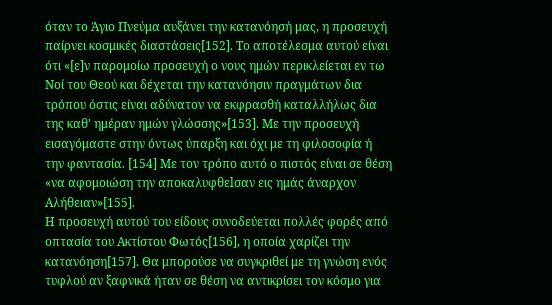όταν το Άγιο Πνεύμα αυξάνει την κατανόησή μας, η προσευχή παίρνει κοσμικές διαστάσεις[152]. Το αποτέλεσμα αυτού είναι ότι «[ε]ν παρομοίω προσευχή ο νους ημών περικλείεται εν τω Νοί του Θεού και δέχεται την κατανόησιν πραγμάτων δια τρόπου όστις είναι αδύνατον να εκφρασθή καταλλήλως δια της καθ' ημέραν ημών γλώσσης»[153]. Με την προσευχή εισαγόμαστε στην όντως ύπαρξη και όχι με τη φιλοσοφία ή την φαντασία. [154] Με τον τρόπο αυτό ο πιστός είναι σε θέση «να αφομοιώση την αποκαλυφθεlσαν εις ημάς άναρχον Αλήθειαν»[155].
Η προσευχή αυτού του είδους συνοδεύεται πολλές φορές από οπτασία του Ακτίστου Φωτός[156], η οποία χαρίζει την κατανόηση[157]. Θα μπορούσε να συγκριθεί με τη γνώση ενός τυφλού αν ξαφνικά ήταν σε θέση να αντικρίσει τον κόσμο για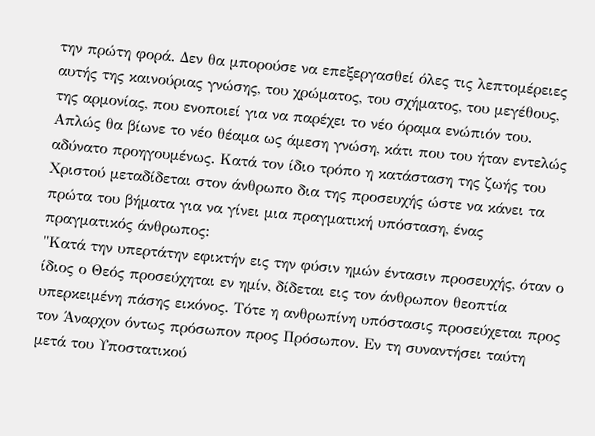την πρώτη φορά. Δεν θα μπορούσε να επεξεργασθεί όλες τις λεπτομέρειες αυτής της καινούριας γνώσης, του χρώματος, του σχήματος, του μεγέθους, της αρμονίας, που ενοποιεί για να παρέχει το νέο όραμα ενώπιόν του. Απλώς θα βίωνε το νέο θέαμα ως άμεση γνώση, κάτι που του ήταν εντελώς αδύνατο προηγουμένως. Κατά τον ίδιο τρόπο η κατάσταση της ζωής του Χριστού μεταδίδεται στον άνθρωπο δια της προσευχής ώστε να κάνει τα πρώτα του βήματα για να γίνει μια πραγματική υπόσταση, ένας πραγματικός άνθρωπος:
"Κατά την υπερτάτην εφικτήν εις την φύσιν ημών έντασιν προσευχής, όταν ο ίδιος ο Θεός προσεύχηται εν ημίν, δίδεται εις τον άνθρωπον θεοπτία υπερκειμένη πάσης εικόνος. Τότε η ανθρωπίνη υπόστασις προσεύχεται προς τον Άναρχον όντως πρόσωπον προς Πρόσωπον. Εν τη συναντήσει ταύτη μετά του Υποστατικού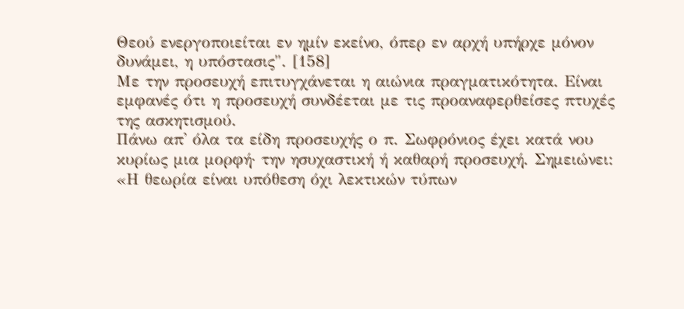Θεού ενεργοποιείται εν ημίν εκείνο, όπερ εν αρχή υπήρχε μόνον δυνάμει, η υπόστασις". [158]
Με την προσευχή επιτυγχάνεται η αιώνια πραγματικότητα. Είναι εμφανές ότι η προσευχή συνδέεται με τις προαναφερθείσες πτυχές της ασκητισμού.
Πάνω απ' όλα τα είδη προσευχής ο π. Σωφρόνιος έχει κατά νου κυρίως μια μορφή· την ησυχαστική ή καθαρή προσευχή. Σημειώνει: «Η θεωρία είναι υπόθεση όχι λεκτικών τύπων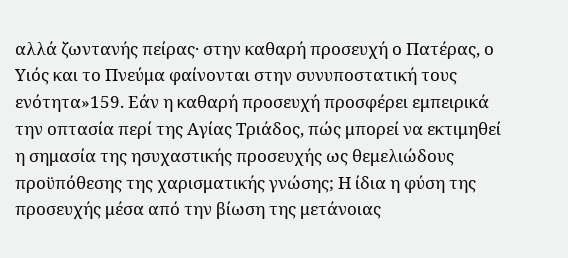αλλά ζωντανής πείρας· στην καθαρή προσευχή ο Πατέρας, ο Υιός και το Πνεύμα φαίνονται στην συνυποστατική τους ενότητα»159. Εάν η καθαρή προσευχή προσφέρει εμπειρικά την οπτασία περί της Αγίας Τριάδος, πώς μπορεί να εκτιμηθεί η σημασία της ησυχαστικής προσευχής ως θεμελιώδους προϋπόθεσης της χαρισματικής γνώσης; Η ίδια η φύση της προσευχής μέσα από την βίωση της μετάνοιας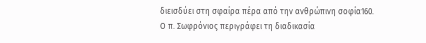διεισδύει στη σφαίρα πέρα από την ανθρώπινη σοφία160.
Ο π. Σωφρόνιος περιγράφει τη διαδικασία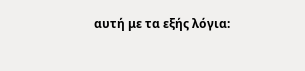αυτή με τα εξής λόγια: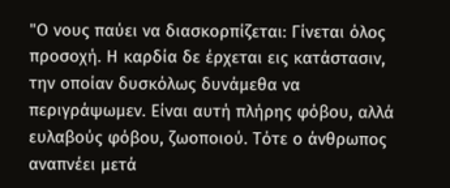"Ο νους παύει να διασκορπίζεται: Γίνεται όλος προσοχή. Η καρδία δε έρχεται εις κατάστασιν, την οποίαν δυσκόλως δυνάμεθα να περιγράψωμεν. Είναι αυτή πλήρης φόβου, αλλά ευλαβούς φόβου, ζωοποιού. Τότε ο άνθρωπος αναπνέει μετά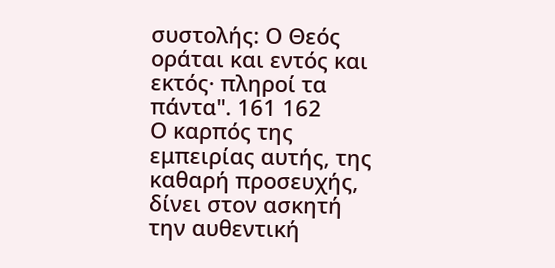συστολής: Ο Θεός οράται και εντός και εκτός· πληροί τα πάντα". 161 162
Ο καρπός της εμπειρίας αυτής, της καθαρή προσευχής, δίνει στον ασκητή την αυθεντική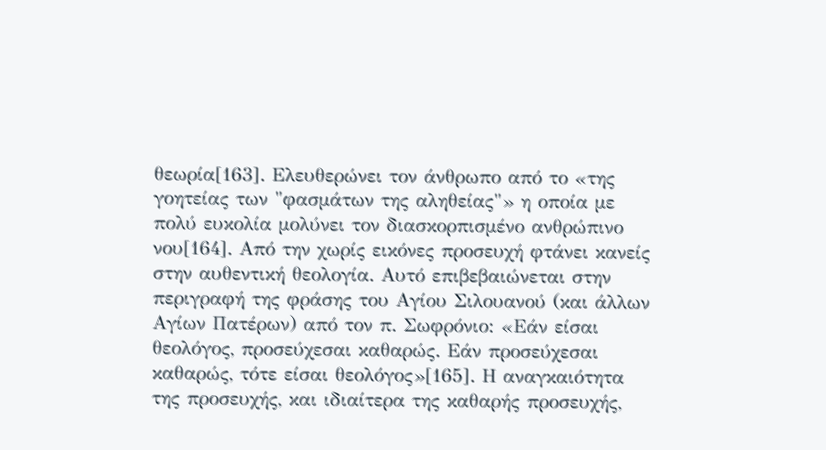θεωρία[163]. Ελευθερώνει τον άνθρωπο από το «της γοητείας των "φασμάτων της αληθείας"» η οποία με πολύ ευκολία μολύνει τον διασκορπισμένο ανθρώπινο νου[164]. Από την χωρίς εικόνες προσευχή φτάνει κανείς στην αυθεντική θεολογία. Αυτό επιβεβαιώνεται στην περιγραφή της φράσης του Αγίου Σιλουανού (και άλλων Αγίων Πατέρων) από τον π. Σωφρόνιο: «Εάν είσαι θεολόγος, προσεύχεσαι καθαρώς. Εάν προσεύχεσαι καθαρώς, τότε είσαι θεολόγος»[165]. Η αναγκαιότητα της προσευχής, και ιδιαίτερα της καθαρής προσευχής,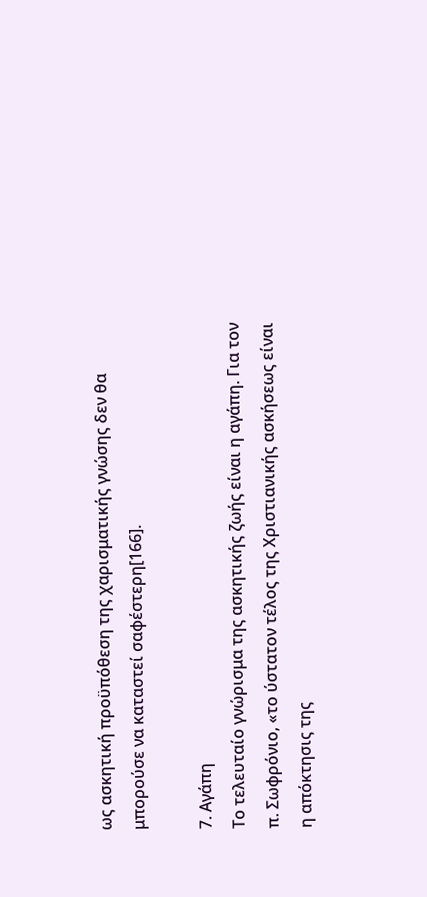ως ασκητική προϋπόθεση της χαρισματικής γνώσης δεν θα μπορούσε να καταστεί σαφέστερη[166].

7. Αγάπη
Το τελευταίο γνώρισμα της ασκητικής ζωής είναι η αγάπη. Για τον π. Σωφρόνιο, «το ύστατον τέλος της Χριστιανικής ασκήσεως είναι η απόκτησις της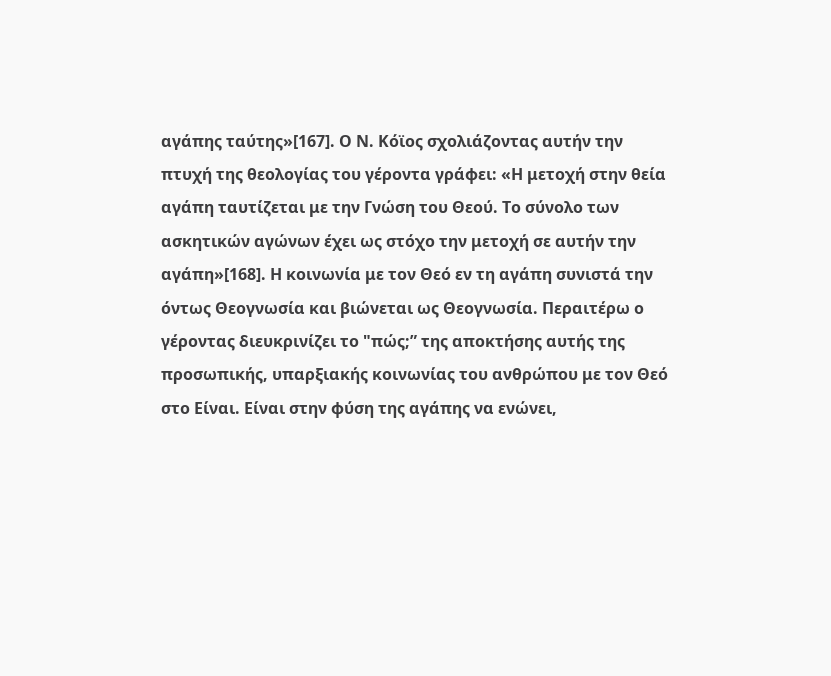αγάπης ταύτης»[167]. Ο Ν. Κόϊος σχολιάζοντας αυτήν την πτυχή της θεολογίας του γέροντα γράφει: «Η μετοχή στην θεία αγάπη ταυτίζεται με την Γνώση του Θεού. Το σύνολο των ασκητικών αγώνων έχει ως στόχο την μετοχή σε αυτήν την αγάπη»[168]. Η κοινωνία με τον Θεό εν τη αγάπη συνιστά την όντως Θεογνωσία και βιώνεται ως Θεογνωσία. Περαιτέρω ο γέροντας διευκρινίζει το "πώς;” της αποκτήσης αυτής της προσωπικής, υπαρξιακής κοινωνίας του ανθρώπου με τον Θεό στο Είναι. Είναι στην φύση της αγάπης να ενώνει,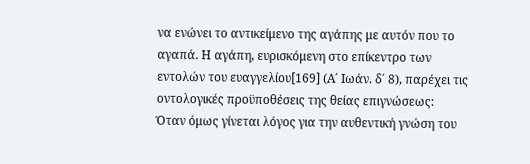να ενώνει το αντικείμενο της αγάπης με αυτόν που το αγαπά. Η αγάπη, ευρισκόμενη στο επίκεντρο των εντολών του ευαγγελίου[169] (Α΄ Ιωάν. δ΄ 8), παρέχει τις οντολογικές προϋποθέσεις της θείας επιγνώσεως:
Όταν όμως γίνεται λόγος για την αυθεντική γνώση του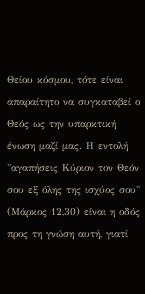Θείου κόσμου, τότε είναι απαραίτητο να συγκαταβεί ο Θεός ως την υπαρκτική ένωση μαζί μας. Η εντολή "αγαπήσεις Κύριον τον Θεόν σου εξ όλης της ισχύος σου" (Μάρκος 12,30) είναι η οδός προς τη γνώση αυτή, γιατί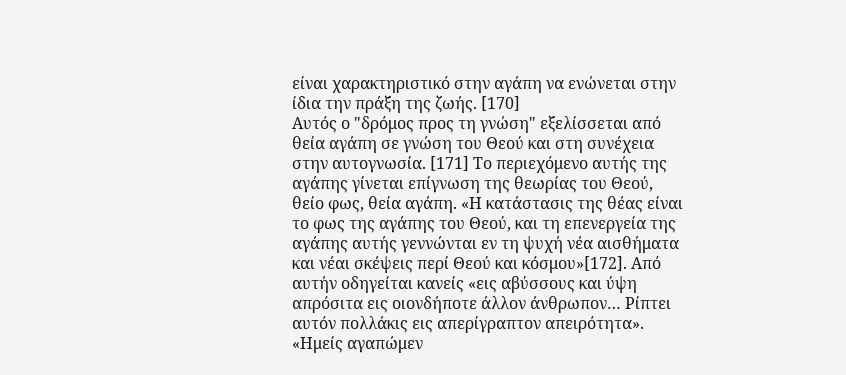είναι χαρακτηριστικό στην αγάπη να ενώνεται στην ίδια την πράξη της ζωής. [170]
Αυτός ο "δρόμος προς τη γνώση" εξελίσσεται από θεία αγάπη σε γνώση του Θεού και στη συνέχεια στην αυτογνωσία. [171] Το περιεχόμενο αυτής της αγάπης γίνεται επίγνωση της θεωρίας του Θεού, θείο φως, θεία αγάπη. «Η κατάστασις της θέας είναι το φως της αγάπης του Θεού, και τη επενεργεία της αγάπης αυτής γεννώνται εν τη ψυχή νέα αισθήματα και νέαι σκέψεις περί Θεού και κόσμου»[172]. Από αυτήν οδηγείται κανείς «εις αβύσσους και ύψη απρόσιτα εις οιονδήποτε άλλον άνθρωπον… Ρίπτει αυτόν πολλάκις εις απερίγραπτον απειρότητα».
«Ημείς αγαπώμεν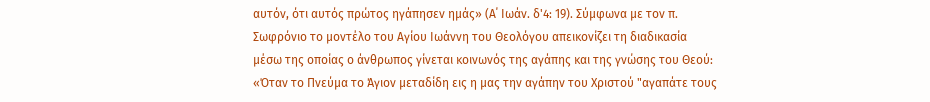αυτόν, ότι αυτός πρώτος ηγάπησεν ημάς» (Α΄ Ιωάν. δ'4: 19). Σύμφωνα με τον π. Σωφρόνιο το μοντέλο του Αγίου Ιωάννη του Θεολόγου απεικονίζει τη διαδικασία μέσω της οποίας ο άνθρωπος γίνεται κοινωνός της αγάπης και της γνώσης του Θεού: «Όταν το Πνεύμα το Άγιον μεταδίδη εις η μας την αγάπην του Χριστού "αγαπάτε τους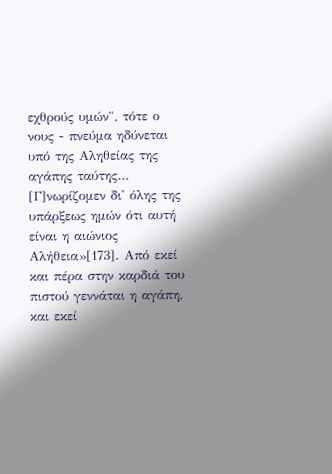εχθρούς υμών", τότε ο νους - πνεύμα ηδύνεται υπό της Αληθείας της αγάπης ταύτης… [Γ]νωρίζομεν δι' όλης της υπάρξεως ημών ότι αυτή είναι η αιώνιος Αλήθεια»[173]. Από εκεί και πέρα στην καρδιά του πιστού γεννάται η αγάπη, και εκεί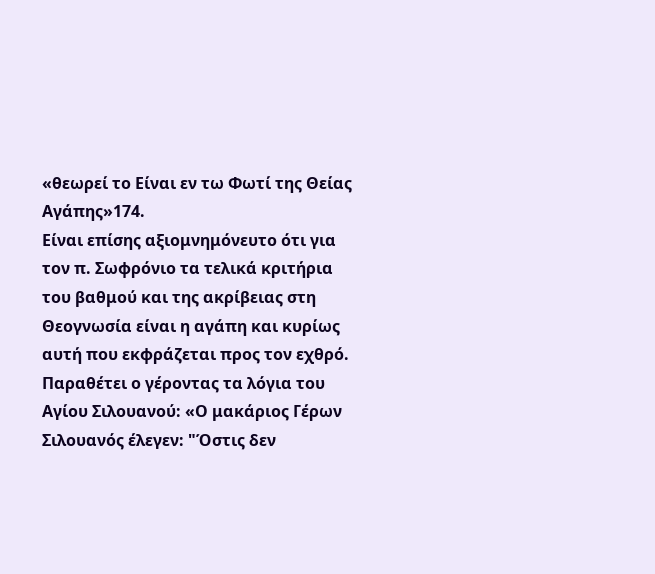«θεωρεί το Είναι εν τω Φωτί της Θείας Αγάπης»174.
Είναι επίσης αξιομνημόνευτο ότι για τον π. Σωφρόνιο τα τελικά κριτήρια του βαθμού και της ακρίβειας στη Θεογνωσία είναι η αγάπη και κυρίως αυτή που εκφράζεται προς τον εχθρό. Παραθέτει ο γέροντας τα λόγια του Αγίου Σιλουανού: «Ο μακάριος Γέρων Σιλουανός έλεγεν: "Όστις δεν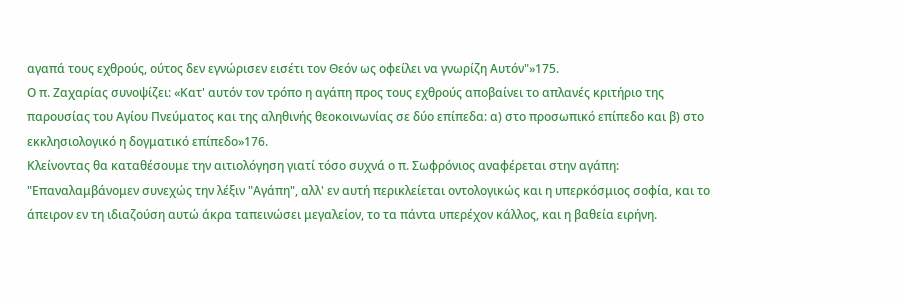αγαπά τους εχθρούς, ούτος δεν εγνώρισεν εισέτι τον Θεόν ως οφείλει να γνωρίζη Αυτόν"»175.
Ο π. Ζαχαρίας συνοψίζει: «Κατ' αυτόν τον τρόπο η αγάπη προς τους εχθρούς αποβαίνει το απλανές κριτήριο της παρουσίας του Αγίου Πνεύματος και της αληθινής θεοκοινωνίας σε δύο επίπεδα: α) στο προσωπικό επίπεδο και β) στο εκκλησιολογικό η δογματικό επίπεδο»176.
Κλείνοντας θα καταθέσουμε την αιτιολόγηση γιατί τόσο συχνά ο π. Σωφρόνιος αναφέρεται στην αγάπη:
"Επαναλαμβάνομεν συνεχώς την λέξιν "Αγάπη", αλλ' εν αυτή περικλείεται οντολογικώς και η υπερκόσμιος σοφία, και το άπειρον εν τη ιδιαζούση αυτώ άκρα ταπεινώσει μεγαλείον, το τα πάντα υπερέχον κάλλος, και η βαθεία ειρήνη.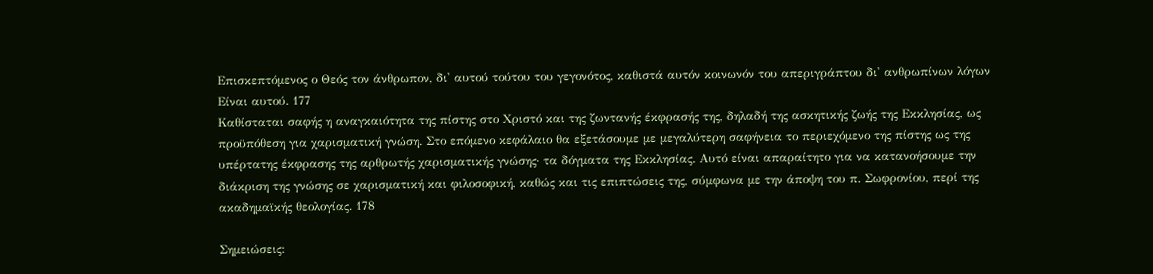Επισκεπτόμενος ο Θεός τον άνθρωπον, δι' αυτού τούτου του γεγονότος, καθιστά αυτόν κοινωνόν του απεριγράπτου δι' ανθρωπίνων λόγων Είναι αυτού. 177
Καθίσταται σαφής η αναγκαιότητα της πίστης στο Χριστό και της ζωντανής έκφρασής της, δηλαδή της ασκητικής ζωής της Εκκλησίας, ως προϋπόθεση για χαρισματική γνώση. Στο επόμενο κεφάλαιο θα εξετάσουμε με μεγαλύτερη σαφήνεια το περιεχόμενο της πίστης ως της υπέρτατης έκφρασης της αρθρωτής χαρισματικής γνώσης· τα δόγματα της Εκκλησίας. Αυτό είναι απαραίτητο για να κατανοήσουμε την διάκριση της γνώσης σε χαρισματική και φιλοσοφική, καθώς και τις επιπτώσεις της, σύμφωνα με την άποψη του π. Σωφρονίου, περί της ακαδημαϊκής θεολογίας. 178

Σημειώσεις: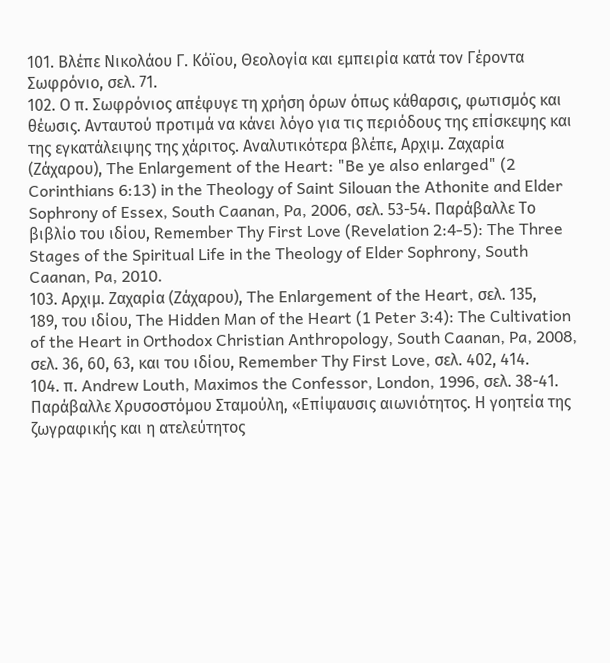101. Βλέπε Νικολάου Γ. Κόϊου, Θεολογία και εμπειρία κατά τον Γέροντα Σωφρόνιο, σελ. 71.
102. Ο π. Σωφρόνιος απέφυγε τη χρήση όρων όπως κάθαρσις, φωτισμός και θέωσις. Ανταυτού προτιμά να κάνει λόγο για τις περιόδους της επίσκεψης και της εγκατάλειψης της χάριτος. Αναλυτικότερα βλέπε, Αρχιμ. Ζαχαρία (Ζάχαρου), The Enlargement of the Heart: "Be ye also enlarged" (2 Corinthians 6:13) in the Theology of Saint Silouan the Athonite and Elder Sophrony of Essex, South Caanan, Pa, 2006, σελ. 53-54. Παράβαλλε Το βιβλίο του ιδίου, Remember Thy First Love (Revelation 2:4-5): The Three Stages of the Spiritual Life in the Theology of Elder Sophrony, South Caanan, Pa, 2010.
103. Αρχιμ. Ζαχαρία (Ζάχαρου), The Enlargement of the Heart, σελ. 135, 189, του ιδίου, The Hidden Man of the Heart (1 Peter 3:4): The Cultivation of the Heart in Orthodox Christian Anthropology, South Caanan, Pa, 2008, σελ. 36, 60, 63, και του ιδίου, Remember Thy First Love, σελ. 402, 414.
104. π. Andrew Louth, Maximos the Confessor, London, 1996, σελ. 38-41. Παράβαλλε Χρυσοστόμου Σταμούλη, «Επίψαυσις αιωνιότητος. Η γοητεία της ζωγραφικής και η ατελεύτητος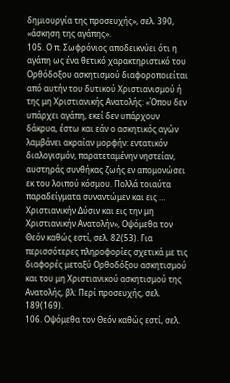δημιουργία της προσευχής», σελ. 390, «άσκηση της αγάπης».
105. Ο π. Σωφρόνιος αποδεικνύει ότι η αγάπη ως ένα θετικό χαρακτηριστικό του Ορθόδοξου ασκητισμού διαφοροποιείται από αυτήν του δυτικού Χριστιανισμού ή της μη Χριστιανικής Ανατολής: «Όπου δεν υπάρχει αγάπη, εκεί δεν υπάρχουν δάκρυα, έστω και εάν ο ασκητικός αγών λαμβάνει ακραίαν μορφήν: εντατικόν διαλογισμόν, παρατεταμένην νηστείαν, αυστηράς συνθήκας ζωής εν απομονώσει εκ του λοιπού κόσμου. Πολλά τοιαύτα παραδείγματα συναντώμεν και εις … Χριστιανικήν Δύσιν και εις την μη Χριστιανικήν Ανατολήν», Οψόμεθα τον Θεόν καθώς εστί, σελ. 82(53). Για περισσότερες πληροφορίες σχετικά με τις διαφορές μεταξύ Ορθοδόξου ασκητισμού και του μη Χριστιανικού ασκητισμού της Ανατολής, βλ: Περί προσευχής, σελ. 189(169).
106. Οψόμεθα τον Θεόν καθώς εστί, σελ.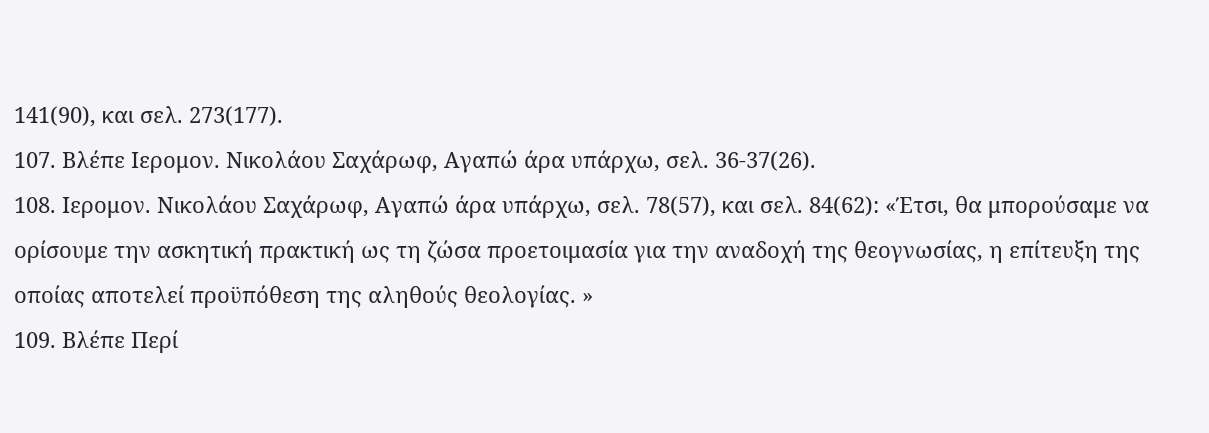141(90), και σελ. 273(177).
107. Βλέπε Ιερομον. Νικολάου Σαχάρωφ, Αγαπώ άρα υπάρχω, σελ. 36-37(26).
108. Ιερομον. Νικολάου Σαχάρωφ, Αγαπώ άρα υπάρχω, σελ. 78(57), και σελ. 84(62): «Έτσι, θα μπορούσαμε να ορίσουμε την ασκητική πρακτική ως τη ζώσα προετοιμασία για την αναδοχή της θεογνωσίας, η επίτευξη της οποίας αποτελεί προϋπόθεση της αληθούς θεολογίας. »
109. Βλέπε Περί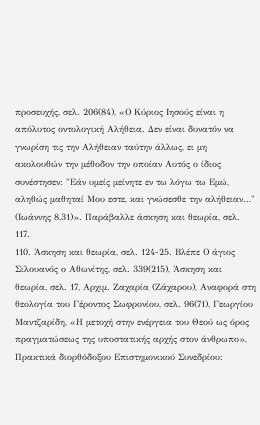προσευχής, σελ. 206(84), «Ο Κύριος Ιησούς είναι η απόλυτος οντολογική Αλήθεια. Δεν είναι δυνατόν να γνωρίση τις την Αλήθειαν ταύτην άλλως, ει μη ακολουθών την μέθοδον την οποίαν Αυτός ο ίδιος συνέστησεν: "Εάν υμείς μείνητε εν τω λόγω τω Εμώ, αληθώς μαθηταί Μου εστε, και γνώσεσθε την αλήθειαν…" (Ιωάννης 8,31)». Παράβαλλε άσκηση και θεωρία, σελ. 117.
110. Άσκηση και θεωρία, σελ. 124-25. Βλέπε Ο άγιος Σιλουανός ο Αθωνίτης, σελ. 339(215), Άσκηση και θεωρία, σελ. 17, Αρχιμ. Ζαχαρία (Ζάχαρου), Αναφορά στη θεολογία του Γέροντος Σωφρονίου, σελ. 96(71), Γεωργίου Μαντζαρίδη, «Η μετοχή στην ενέργεια του Θεού ως όρος πραγματώσεως της υποστατικής αρχής στον άνθρωπο», Πρακτικά διορθόδοξου Επιστημονικού Συνεδρίου: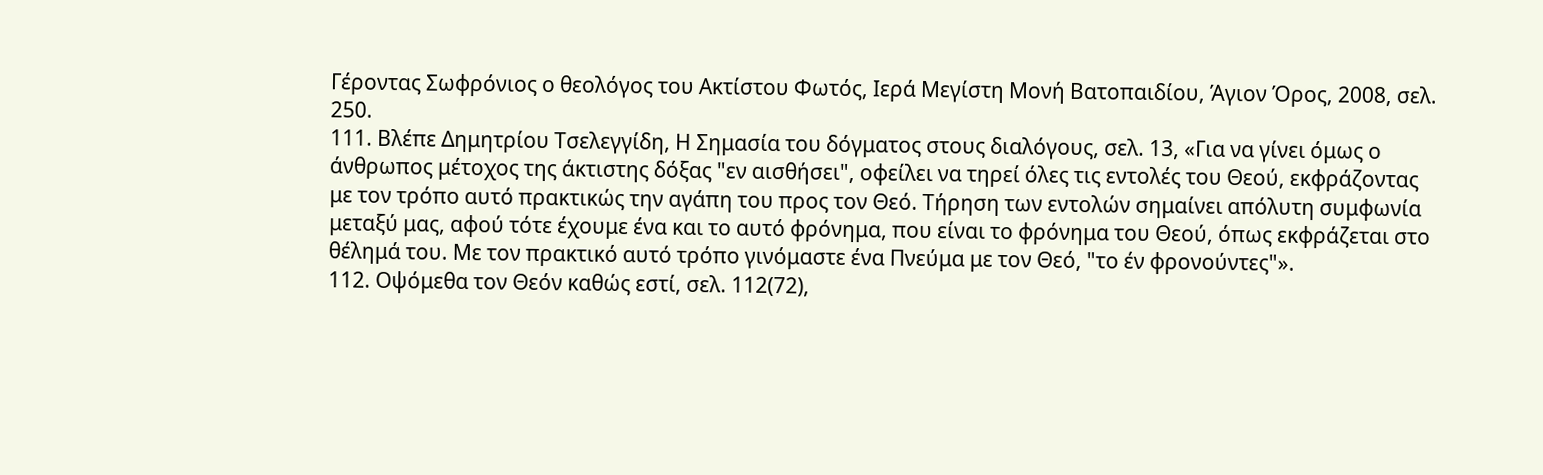Γέροντας Σωφρόνιος ο θεολόγος του Ακτίστου Φωτός, Ιερά Μεγίστη Μονή Βατοπαιδίου, Άγιον Όρος, 2008, σελ. 250.
111. Βλέπε Δημητρίου Τσελεγγίδη, Η Σημασία του δόγματος στους διαλόγους, σελ. 13, «Για να γίνει όμως ο άνθρωπος μέτοχος της άκτιστης δόξας "εν αισθήσει", οφείλει να τηρεί όλες τις εντολές του Θεού, εκφράζοντας με τον τρόπο αυτό πρακτικώς την αγάπη του προς τον Θεό. Τήρηση των εντολών σημαίνει απόλυτη συμφωνία μεταξύ μας, αφού τότε έχουμε ένα και το αυτό φρόνημα, που είναι το φρόνημα του Θεού, όπως εκφράζεται στο θέλημά του. Με τον πρακτικό αυτό τρόπο γινόμαστε ένα Πνεύμα με τον Θεό, "το έν φρονούντες"».
112. Οψόμεθα τον Θεόν καθώς εστί, σελ. 112(72),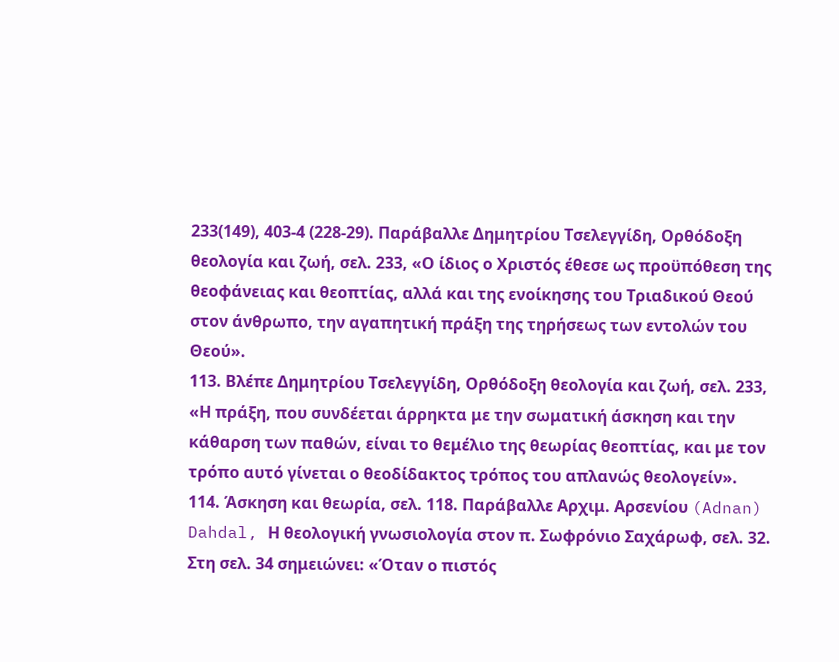233(149), 403-4 (228-29). Παράβαλλε Δημητρίου Τσελεγγίδη, Ορθόδοξη θεολογία και ζωή, σελ. 233, «Ο ίδιος ο Χριστός έθεσε ως προϋπόθεση της θεοφάνειας και θεοπτίας, αλλά και της ενοίκησης του Τριαδικού Θεού στον άνθρωπο, την αγαπητική πράξη της τηρήσεως των εντολών του Θεού».
113. Βλέπε Δημητρίου Τσελεγγίδη, Ορθόδοξη θεολογία και ζωή, σελ. 233, «Η πράξη, που συνδέεται άρρηκτα με την σωματική άσκηση και την κάθαρση των παθών, είναι το θεμέλιο της θεωρίας θεοπτίας, και με τον τρόπο αυτό γίνεται ο θεοδίδακτος τρόπος του απλανώς θεολογείν».
114. Άσκηση και θεωρία, σελ. 118. Παράβαλλε Αρχιμ. Αρσενίου (Adnan) Dahdal, Η θεολογική γνωσιολογία στον π. Σωφρόνιο Σαχάρωφ, σελ. 32. Στη σελ. 34 σημειώνει: «Όταν ο πιστός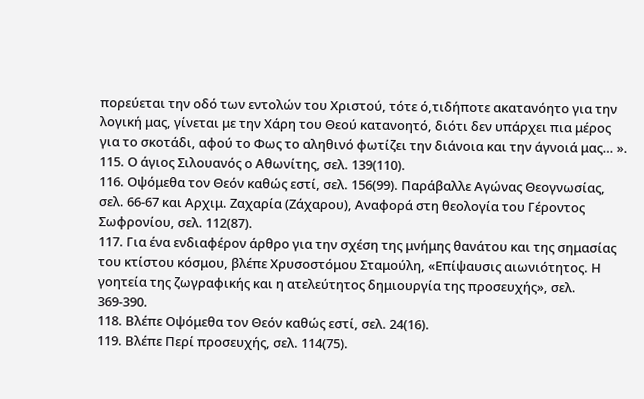πορεύεται την οδό των εντολών του Χριστού, τότε ό,τιδήποτε ακατανόητο για την λογική μας, γίνεται με την Χάρη του Θεού κατανοητό, διότι δεν υπάρχει πια μέρος για το σκοτάδι, αφού το Φως το αληθινό φωτίζει την διάνοια και την άγνοιά μας… ».
115. Ο άγιος Σιλουανός ο Αθωνίτης, σελ. 139(110).
116. Οψόμεθα τον Θεόν καθώς εστί, σελ. 156(99). Παράβαλλε Αγώνας Θεογνωσίας, σελ. 66-67 και Αρχιμ. Ζαχαρία (Ζάχαρου), Αναφορά στη θεολογία του Γέροντος Σωφρονίου, σελ. 112(87).
117. Για ένα ενδιαφέρον άρθρο για την σχέση της μνήμης θανάτου και της σημασίας του κτίστου κόσμου, βλέπε Χρυσοστόμου Σταμούλη, «Επίψαυσις αιωνιότητος. Η γοητεία της ζωγραφικής και η ατελεύτητος δημιουργία της προσευχής», σελ. 369-390.
118. Βλέπε Οψόμεθα τον Θεόν καθώς εστί, σελ. 24(16).
119. Βλέπε Περί προσευχής, σελ. 114(75).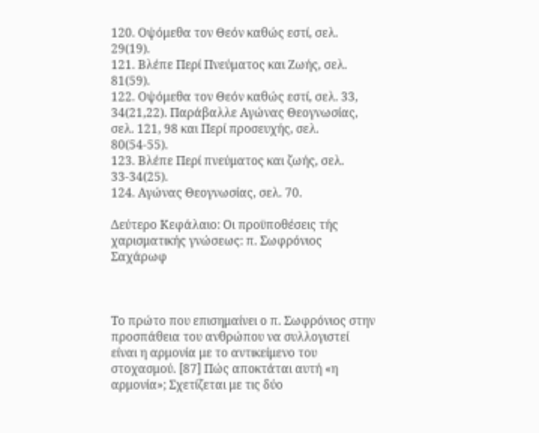120. Οψόμεθα τον Θεόν καθώς εστί, σελ. 29(19).
121. Βλέπε Περί Πνεύματος και Ζωής, σελ. 81(59).
122. Οψόμεθα τον Θεόν καθώς εστί, σελ. 33, 34(21,22). Παράβαλλε Αγώνας Θεογνωσίας, σελ. 121, 98 και Περί προσευχής, σελ. 80(54-55).
123. Βλέπε Περί πνεύματος και ζωής, σελ. 33-34(25).
124. Αγώνας Θεογνωσίας, σελ. 70.

Δεύτερο Κεφάλαιο: Οι προϋποθέσεις τής χαρισματικής γνώσεως: π. Σωφρόνιος Σαχάρωφ



Το πρώτο που επισημαίνει ο π. Σωφρόνιος στην προσπάθεια του ανθρώπου να συλλογιστεί είναι η αρμονία με το αντικείμενο του στοχασμού. [87] Πώς αποκτάται αυτή «η αρμονία»; Σχετίζεται με τις δύο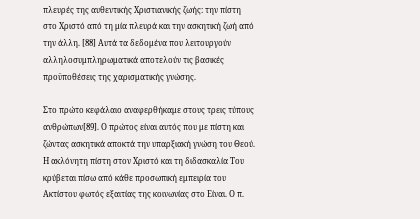πλευρές της αυθεντικής Χριστιανικής ζωής: την πίστη στο Χριστό από τη μία πλευρά και την ασκητική ζωή από την άλλη. [88] Αυτά τα δεδομένα που λειτουργούν αλληλοσυμπληρωματικά αποτελούν τις βασικές προϋποθέσεις της χαρισματικής γνώσης.

Στο πρώτο κεφάλαιο αναφερθήκαμε στους τρεις τύπους ανθρώπων[89]. Ο πρώτος είναι αυτός που με πίστη και ζώντας ασκητικά αποκτά την υπαρξιακή γνώση του Θεού. Η ακλόνητη πίστη στον Χριστό και τη διδασκαλία Του κρύβεται πίσω από κάθε προσωπική εμπειρία του Ακτίστου φωτός εξαιτίας της κοινωνίας στο Είναι. Ο π.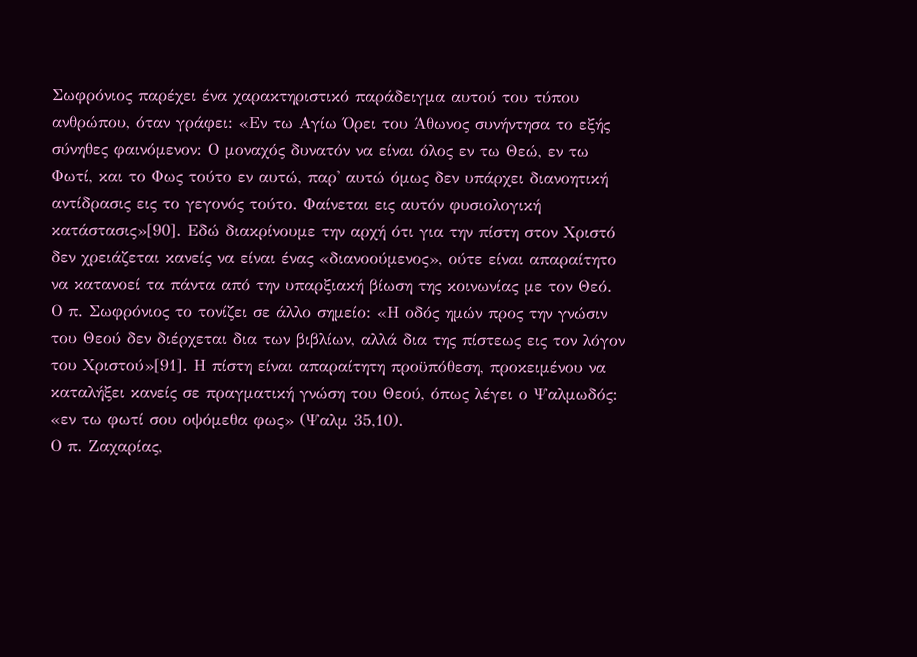Σωφρόνιος παρέχει ένα χαρακτηριστικό παράδειγμα αυτού του τύπου ανθρώπου, όταν γράφει: «Εν τω Αγίω Όρει του Άθωνος συνήντησα το εξής σύνηθες φαινόμενον: Ο μοναχός δυνατόν να είναι όλος εν τω Θεώ, εν τω Φωτί, και το Φως τούτο εν αυτώ, παρ' αυτώ όμως δεν υπάρχει διανοητική αντίδρασις εις το γεγονός τούτο. Φαίνεται εις αυτόν φυσιολογική κατάστασις»[90]. Εδώ διακρίνουμε την αρχή ότι για την πίστη στον Χριστό δεν χρειάζεται κανείς να είναι ένας «διανοούμενος», ούτε είναι απαραίτητο να κατανοεί τα πάντα από την υπαρξιακή βίωση της κοινωνίας με τον Θεό. Ο π. Σωφρόνιος το τονίζει σε άλλο σημείο: «Η οδός ημών προς την γνώσιν του Θεού δεν διέρχεται δια των βιβλίων, αλλά δια της πίστεως εις τον λόγον του Χριστού»[91]. Η πίστη είναι απαραίτητη προϋπόθεση, προκειμένου να καταλήξει κανείς σε πραγματική γνώση του Θεού, όπως λέγει ο Ψαλμωδός: «εν τω φωτί σου οψόμεθα φως» (Ψαλμ 35,10).
Ο π. Ζαχαρίας,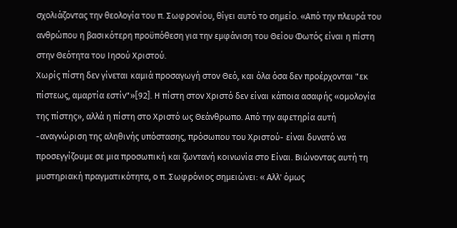σχολιάζοντας την θεολογία του π. Σωφρονίου, θίγει αυτό το σημείο. «Από την πλευρά του ανθρώπου η βασικότερη προϋπόθεση για την εμφάνιση του Θείου Φωτός είναι η πίστη στην Θεότητα του Ιησού Χριστού.
Χωρίς πίστη δεν γίνεται καμιά προσαγωγή στον Θεό, και όλα όσα δεν προέρχονται "εκ πίστεως, αμαρτία εστίν"»[92]. Η πίστη στον Χριστό δεν είναι κάποια ασαφής «ομολογία της πίστης», αλλά η πίστη στο Χριστό ως Θεάνθρωπο. Από την αφετηρία αυτή -αναγνώριση της αληθινής υπόστασης, πρόσωπου του Χριστού- είναι δυνατό να προσεγγίζουμε σε μια προσωπική και ζωντανή κοινωνία στο Είναι. Βιώνοντας αυτή τη μυστηριακή πραγματικότητα, ο π. Σωφρόνιος σημειώνει: « Αλλ' όμως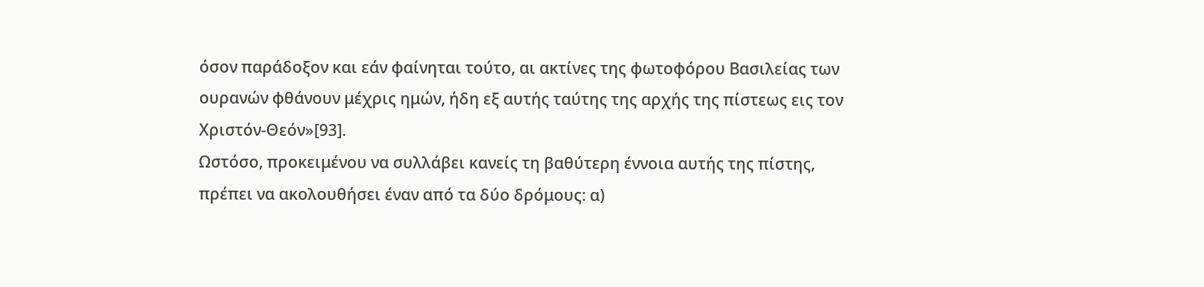όσον παράδοξον και εάν φαίνηται τούτο, αι ακτίνες της φωτοφόρου Βασιλείας των ουρανών φθάνουν μέχρις ημών, ήδη εξ αυτής ταύτης της αρχής της πίστεως εις τον Χριστόν-Θεόν»[93].
Ωστόσο, προκειμένου να συλλάβει κανείς τη βαθύτερη έννοια αυτής της πίστης, πρέπει να ακολουθήσει έναν από τα δύο δρόμους: α)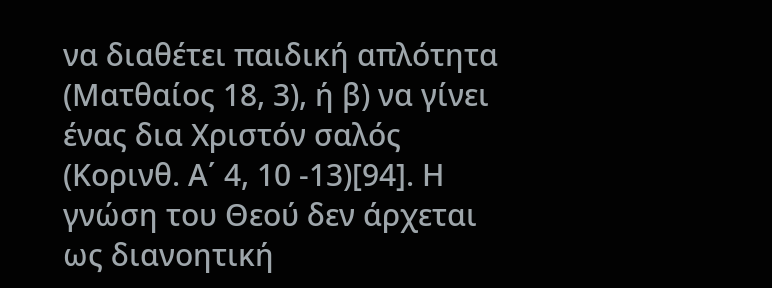να διαθέτει παιδική απλότητα (Ματθαίος 18, 3), ή β) να γίνει ένας δια Χριστόν σαλός (Κορινθ. Α΄ 4, 10 -13)[94]. Η γνώση του Θεού δεν άρχεται ως διανοητική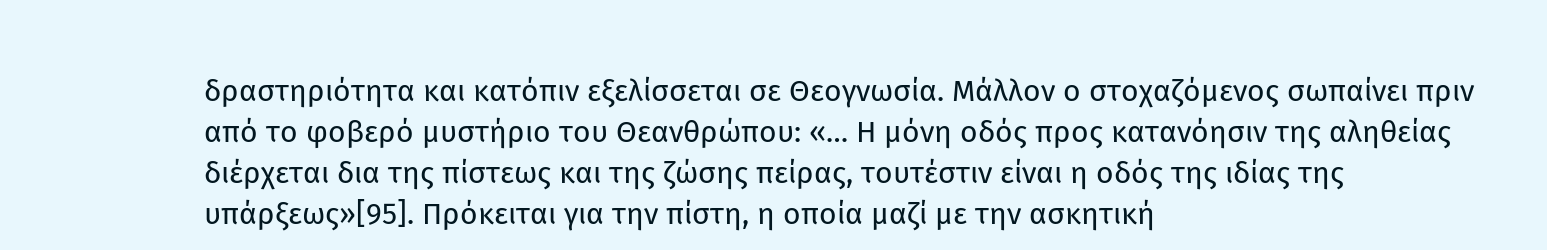δραστηριότητα και κατόπιν εξελίσσεται σε Θεογνωσία. Μάλλον ο στοχαζόμενος σωπαίνει πριν από το φοβερό μυστήριο του Θεανθρώπου: «… Η μόνη οδός προς κατανόησιν της αληθείας διέρχεται δια της πίστεως και της ζώσης πείρας, τουτέστιν είναι η οδός της ιδίας της υπάρξεως»[95]. Πρόκειται για την πίστη, η οποία μαζί με την ασκητική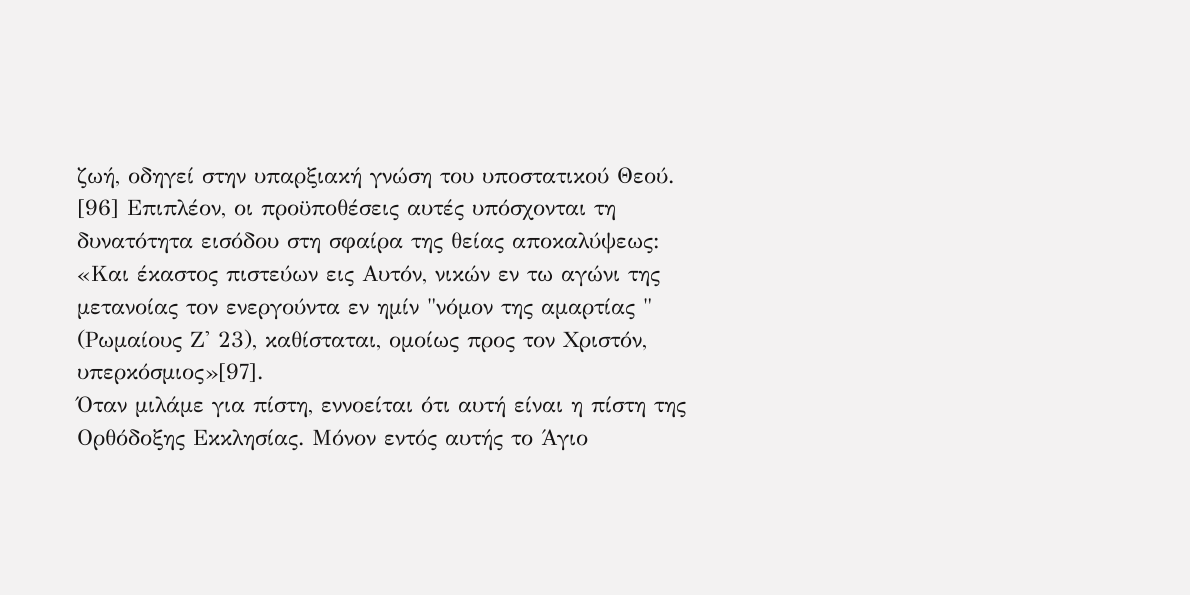ζωή, οδηγεί στην υπαρξιακή γνώση του υποστατικού Θεού. [96] Επιπλέον, οι προϋποθέσεις αυτές υπόσχονται τη δυνατότητα εισόδου στη σφαίρα της θείας αποκαλύψεως: «Και έκαστος πιστεύων εις Αυτόν, νικών εν τω αγώνι της μετανοίας τον ενεργούντα εν ημίν "νόμον της αμαρτίας " (Ρωμαίους Ζ' 23), καθίσταται, ομοίως προς τον Χριστόν, υπερκόσμιος»[97].
Όταν μιλάμε για πίστη, εννοείται ότι αυτή είναι η πίστη της Ορθόδοξης Εκκλησίας. Μόνον εντός αυτής το Άγιο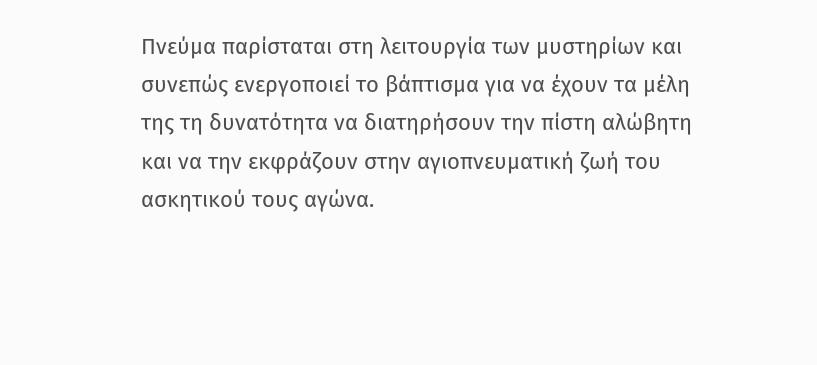Πνεύμα παρίσταται στη λειτουργία των μυστηρίων και συνεπώς ενεργοποιεί το βάπτισμα για να έχουν τα μέλη της τη δυνατότητα να διατηρήσουν την πίστη αλώβητη και να την εκφράζουν στην αγιοπνευματική ζωή του ασκητικού τους αγώνα.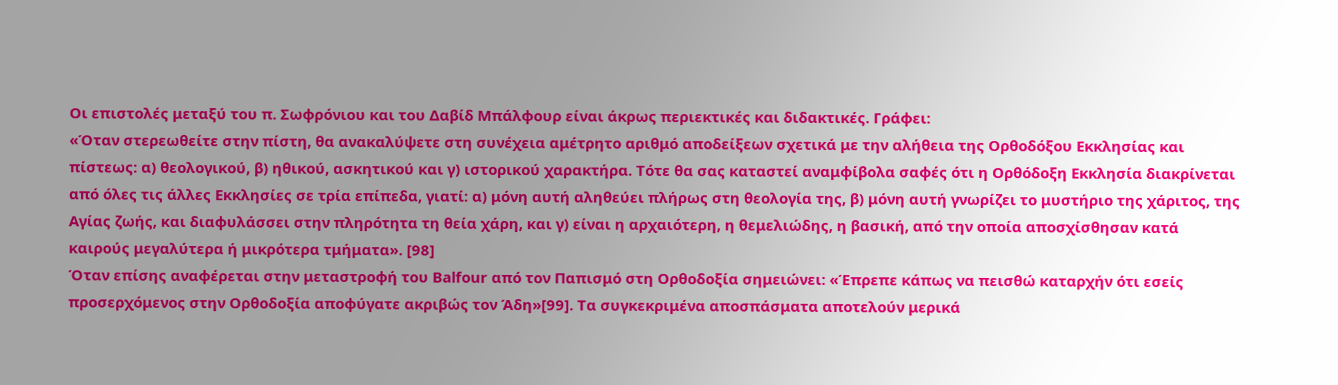Οι επιστολές μεταξύ του π. Σωφρόνιου και του Δαβίδ Μπάλφουρ είναι άκρως περιεκτικές και διδακτικές. Γράφει:
«Όταν στερεωθείτε στην πίστη, θα ανακαλύψετε στη συνέχεια αμέτρητο αριθμό αποδείξεων σχετικά με την αλήθεια της Ορθοδόξου Εκκλησίας και πίστεως: α) θεολογικού, β) ηθικού, ασκητικού και γ) ιστορικού χαρακτήρα. Τότε θα σας καταστεί αναμφίβολα σαφές ότι η Ορθόδοξη Εκκλησία διακρίνεται από όλες τις άλλες Εκκλησίες σε τρία επίπεδα, γιατί: α) μόνη αυτή αληθεύει πλήρως στη θεολογία της, β) μόνη αυτή γνωρίζει το μυστήριο της χάριτος, της Αγίας ζωής, και διαφυλάσσει στην πληρότητα τη θεία χάρη, και γ) είναι η αρχαιότερη, η θεμελιώδης, η βασική, από την οποία αποσχίσθησαν κατά καιρούς μεγαλύτερα ή μικρότερα τμήματα». [98]
Όταν επίσης αναφέρεται στην μεταστροφή του Balfour από τον Παπισμό στη Ορθοδοξία σημειώνει: «Έπρεπε κάπως να πεισθώ καταρχήν ότι εσείς προσερχόμενος στην Ορθοδοξία αποφύγατε ακριβώς τον Άδη»[99]. Τα συγκεκριμένα αποσπάσματα αποτελούν μερικά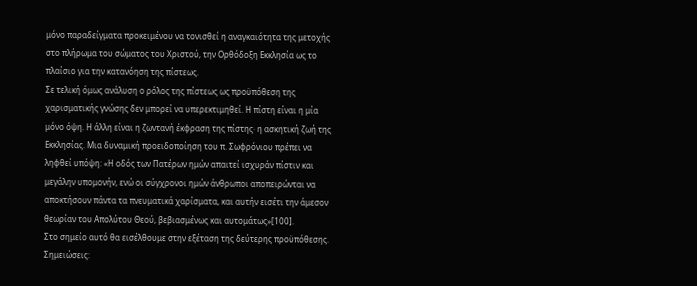μόνο παραδείγματα προκειμένου να τονισθεί η αναγκαιότητα της μετοχής στο πλήρωμα του σώματος του Χριστού, την Ορθόδοξη Εκκλησία ως το πλαίσιο για την κατανόηση της πίστεως.
Σε τελική όμως ανάλυση ο ρόλος της πίστεως ως προϋπόθεση της χαρισματικής γνώσης δεν μπορεί να υπερεκτιμηθεί. Η πίστη είναι η μία μόνο όψη. Η άλλη είναι η ζωντανή έκφραση της πίστης· η ασκητική ζωή της Εκκλησίας. Μια δυναμική προειδοποίηση του π. Σωφρόνιου πρέπει να ληφθεί υπόψη: «Η οδός των Πατέρων ημών απαιτεί ισχυράν πίστιν και μεγάλην υπομονήν, ενώ οι σύγχρονοι ημών άνθρωποι αποπειρώνται να αποκτήσουν πάντα τα πνευματικά χαρίσματα, και αυτήν εισέτι την άμεσον θεωρίαν του Απολύτου Θεού, βεβιασμένως και αυτομάτως»[100].
Στο σημείο αυτό θα εισέλθουμε στην εξέταση της δεύτερης προϋπόθεσης.
Σημειώσεις: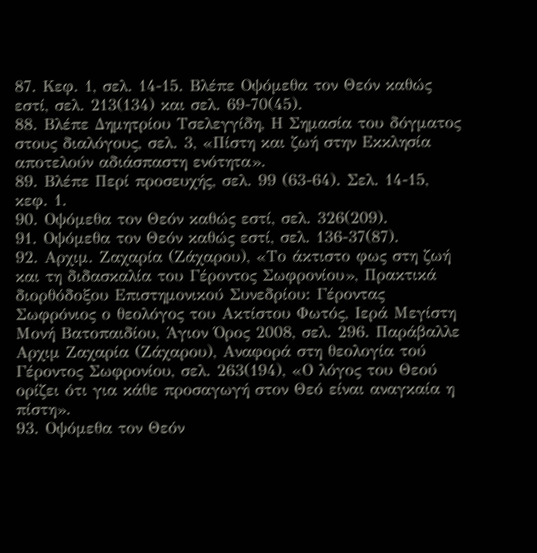87. Κεφ. 1, σελ. 14-15. Βλέπε Οψόμεθα τον Θεόν καθώς εστί, σελ. 213(134) και σελ. 69-70(45).
88. Βλέπε Δημητρίου Τσελεγγίδη, Η Σημασία του δόγματος στους διαλόγους, σελ. 3, «Πίστη και ζωή στην Εκκλησία αποτελούν αδιάσπαστη ενότητα».
89. Βλέπε Περί προσευχής, σελ. 99 (63-64). Σελ. 14-15, κεφ. 1.
90. Οψόμεθα τον Θεόν καθώς εστί, σελ. 326(209).
91. Οψόμεθα τον Θεόν καθώς εστί, σελ. 136-37(87).
92. Αρχιμ. Ζαχαρία (Ζάχαρου), «Το άκτιστο φως στη ζωή και τη διδασκαλία του Γέροντος Σωφρονίου», Πρακτικά διορθόδοξου Επιστημονικού Συνεδρίου: Γέροντας Σωφρόνιος ο θεολόγος του Ακτίστου Φωτός, Ιερά Μεγίστη Μονή Βατοπαιδίου, Άγιον Όρος 2008, σελ. 296. Παράβαλλε Αρχιμ Ζαχαρία (Ζάχαρου), Αναφορά στη θεολογία τού Γέροντος Σωφρονίου, σελ. 263(194), «Ο λόγος του Θεού ορίζει ότι για κάθε προσαγωγή στον Θεό είναι αναγκαία η πίστη».
93. Οψόμεθα τον Θεόν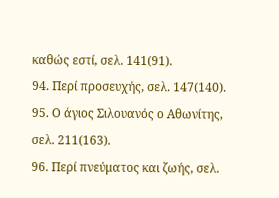καθώς εστί, σελ. 141(91).
94. Περί προσευχής, σελ. 147(140).
95. Ο άγιος Σιλουανός ο Αθωνίτης, σελ. 211(163).
96. Περί πνεύματος και ζωής, σελ.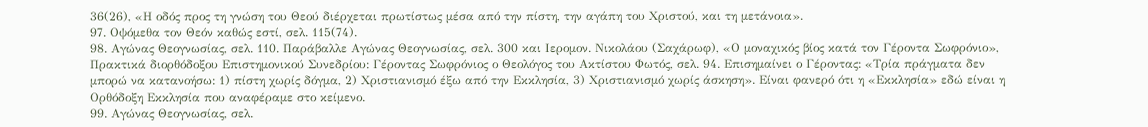36(26), «Η οδός προς τη γνώση του Θεού διέρχεται πρωτίστως μέσα από την πίστη, την αγάπη του Χριστού, και τη μετάνοια».
97. Οψόμεθα τον Θεόν καθώς εστί, σελ. 115(74).
98. Αγώνας Θεογνωσίας, σελ. 110. Παράβαλλε Αγώνας Θεογνωσίας, σελ. 300 και Ιερομον. Νικολάου (Σαχάρωφ), «Ο μοναχικός βίος κατά τον Γέροντα Σωφρόνιο», Πρακτικά διορθόδοξου Επιστημονικού Συνεδρίου: Γέροντας Σωφρόνιος ο Θεολόγος του Ακτίστου Φωτός, σελ. 94. Επισημαίνει ο Γέροντας: «Τρία πράγματα δεν μπορώ να κατανοήσω: 1) πίστη χωρίς δόγμα, 2) Χριστιανισμό έξω από την Εκκλησία, 3) Χριστιανισμό χωρίς άσκηση». Είναι φανερό ότι η «Εκκλησία» εδώ είναι η Ορθόδοξη Εκκλησία που αναφέραμε στο κείμενο.
99. Αγώνας Θεογνωσίας, σελ.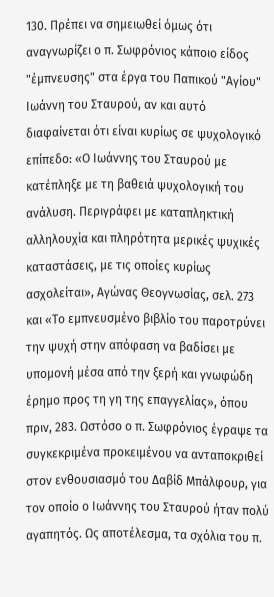130. Πρέπει να σημειωθεί όμως ότι αναγνωρίζει ο π. Σωφρόνιος κάποιο είδος "έμπνευσης" στα έργα του Παπικού "Αγίου" Ιωάννη του Σταυρού, αν και αυτό διαφαίνεται ότι είναι κυρίως σε ψυχολογικό επίπεδο: «Ο Ιωάννης του Σταυρού με κατέπληξε με τη βαθειά ψυχολογική του ανάλυση. Περιγράφει με καταπληκτική αλληλουχία και πληρότητα μερικές ψυχικές καταστάσεις, με τις οποίες κυρίως ασχολείται», Αγώνας Θεογνωσίας, σελ. 273 και «Το εμπνευσμένο βιβλίο του παροτρύνει την ψυχή στην απόφαση να βαδίσει με υπομονή μέσα από την ξερή και γνωφώδη έρημο προς τη γη της επαγγελίας», όπου πριν, 283. Ωστόσο ο π. Σωφρόνιος έγραψε τα συγκεκριμένα προκειμένου να ανταποκριθεί στον ενθουσιασμό του Δαβίδ Μπάλφουρ, για τον οποίο ο Ιωάννης του Σταυρού ήταν πολύ αγαπητός. Ως αποτέλεσμα, τα σχόλια του π.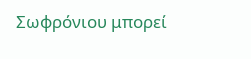Σωφρόνιου μπορεί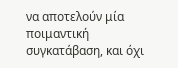να αποτελούν μία ποιμαντική συγκατάβαση, και όχι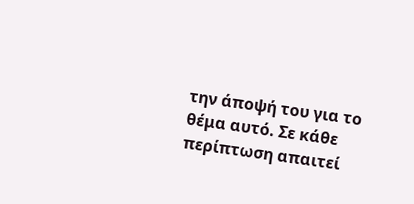την άποψή του για το θέμα αυτό. Σε κάθε περίπτωση απαιτεί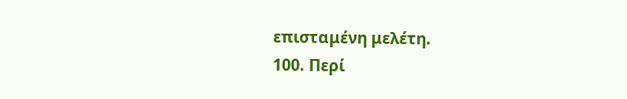επισταμένη μελέτη.
100. Περί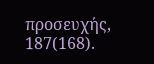προσευχής, 187(168).